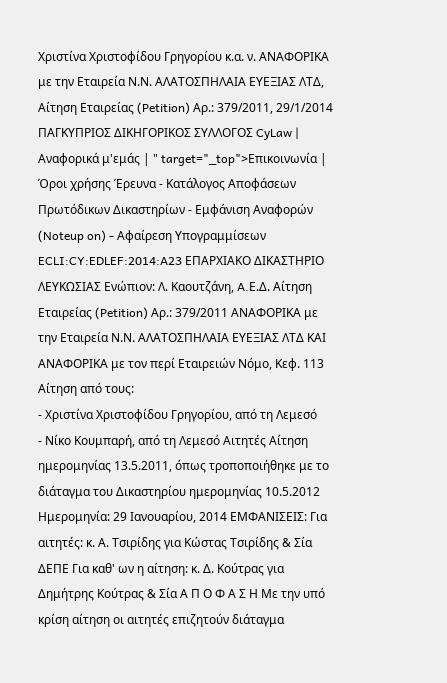Χριστίνα Χριστοφίδου Γρηγορίου κ.α. ν. ΑΝΑΦΟΡΙΚΑ με την Εταιρεία Ν.Ν. ΑΛΑΤΟΣΠΗΛΑΙΑ ΕΥΕΞΙΑΣ ΛΤΔ, Αίτηση Εταιρείας (Petition) Αρ.: 379/2011, 29/1/2014 ΠΑΓΚΥΠΡΙΟΣ ΔΙΚΗΓΟΡΙΚΟΣ ΣΥΛΛΟΓΟΣ CyLaw | Αναφορικά μ'εμάς | " target="_top">Επικοινωνία | Όροι χρήσης Έρευνα - Κατάλογος Αποφάσεων Πρωτόδικων Δικαστηρίων - Εμφάνιση Αναφορών (Noteup on) - Αφαίρεση Υπογραμμίσεων ECLI:CY:EDLEF:2014:A23 ΕΠΑΡΧΙΑΚΟ ΔΙΚΑΣΤΗΡΙΟ ΛΕΥΚΩΣΙΑΣ Ενώπιον: Λ. Καουτζάνη, A.Ε.Δ. Αίτηση Εταιρείας (Petition) Αρ.: 379/2011 ΑΝΑΦΟΡΙΚΑ με την Εταιρεία Ν.Ν. ΑΛΑΤΟΣΠΗΛΑΙΑ ΕΥΕΞΙΑΣ ΛΤΔ ΚΑΙ ΑΝΑΦΟΡΙΚΑ με τον περί Εταιρειών Νόμο, Κεφ. 113 Αίτηση από τους:
- Χριστίνα Χριστοφίδου Γρηγορίου, από τη Λεμεσό
- Νίκο Κουμπαρή, από τη Λεμεσό Αιτητές Αίτηση ημερομηνίας 13.5.2011, όπως τροποποιήθηκε με το διάταγμα του Δικαστηρίου ημερομηνίας 10.5.2012 Ημερομηνία: 29 Ιανουαρίου, 2014 ΕΜΦΑΝΙΣΕΙΣ: Για αιτητές: κ. Α. Τσιρίδης για Κώστας Τσιρίδης & Σία ΔΕΠΕ Για καθ' ων η αίτηση: κ. Δ. Κούτρας για Δημήτρης Κούτρας & Σία Α Π Ο Φ Α Σ Η Με την υπό κρίση αίτηση οι αιτητές επιζητούν διάταγμα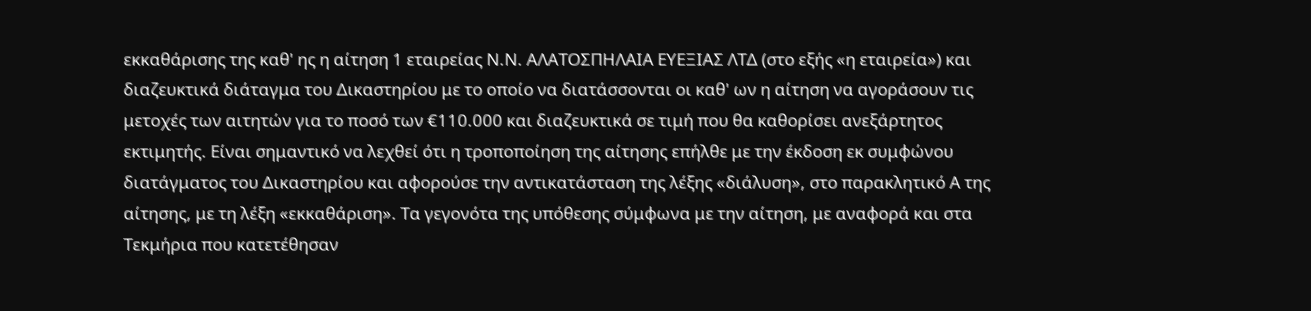εκκαθάρισης της καθ' ης η αίτηση 1 εταιρείας Ν.Ν. ΑΛΑΤΟΣΠΗΛΑΙΑ ΕΥΕΞΙΑΣ ΛΤΔ (στο εξής «η εταιρεία») και διαζευκτικά διάταγμα του Δικαστηρίου με το οποίο να διατάσσονται οι καθ' ων η αίτηση να αγοράσουν τις μετοχές των αιτητών για το ποσό των €110.000 και διαζευκτικά σε τιμή που θα καθορίσει ανεξάρτητος εκτιμητής. Είναι σημαντικό να λεχθεί ότι η τροποποίηση της αίτησης επήλθε με την έκδοση εκ συμφώνου διατάγματος του Δικαστηρίου και αφορούσε την αντικατάσταση της λέξης «διάλυση», στο παρακλητικό Α της αίτησης, με τη λέξη «εκκαθάριση». Τα γεγονότα της υπόθεσης σύμφωνα με την αίτηση, με αναφορά και στα Τεκμήρια που κατετέθησαν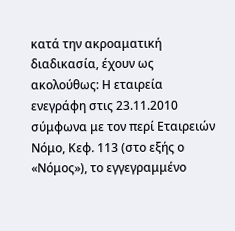κατά την ακροαματική διαδικασία, έχουν ως ακολούθως: Η εταιρεία ενεγράφη στις 23.11.2010 σύμφωνα με τον περί Εταιρειών Νόμο, Κεφ. 113 (στο εξής ο «Νόμος»), το εγγεγραμμένο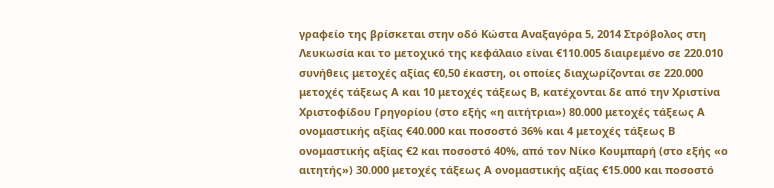γραφείο της βρίσκεται στην οδό Κώστα Αναξαγόρα 5, 2014 Στρόβολος στη Λευκωσία και το μετοχικό της κεφάλαιο είναι €110.005 διαιρεμένο σε 220.010 συνήθεις μετοχές αξίας €0,50 έκαστη, οι οποίες διαχωρίζονται σε 220.000 μετοχές τάξεως Α και 10 μετοχές τάξεως Β, κατέχονται δε από την Χριστίνα Χριστοφίδου Γρηγορίου (στο εξής «η αιτήτρια») 80.000 μετοχές τάξεως Α ονομαστικής αξίας €40.000 και ποσοστό 36% και 4 μετοχές τάξεως Β ονομαστικής αξίας €2 και ποσοστό 40%, από τον Νίκο Κουμπαρή (στο εξής «ο αιτητής») 30.000 μετοχές τάξεως Α ονομαστικής αξίας €15.000 και ποσοστό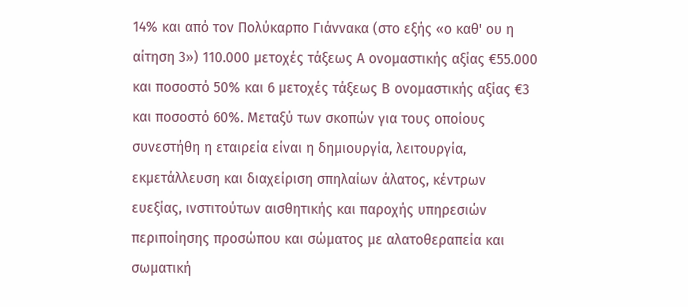14% και από τον Πολύκαρπο Γιάννακα (στο εξής «ο καθ' ου η αίτηση 3») 110.000 μετοχές τάξεως Α ονομαστικής αξίας €55.000 και ποσοστό 50% και 6 μετοχές τάξεως Β ονομαστικής αξίας €3 και ποσοστό 60%. Μεταξύ των σκοπών για τους οποίους συνεστήθη η εταιρεία είναι η δημιουργία, λειτουργία, εκμετάλλευση και διαχείριση σπηλαίων άλατος, κέντρων ευεξίας, ινστιτούτων αισθητικής και παροχής υπηρεσιών περιποίησης προσώπου και σώματος με αλατοθεραπεία και σωματική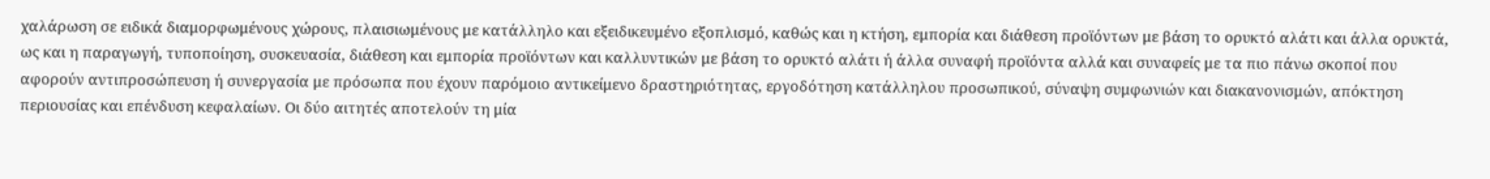χαλάρωση σε ειδικά διαμορφωμένους χώρους, πλαισιωμένους με κατάλληλο και εξειδικευμένο εξοπλισμό, καθώς και η κτήση, εμπορία και διάθεση προϊόντων με βάση το ορυκτό αλάτι και άλλα ορυκτά, ως και η παραγωγή, τυποποίηση, συσκευασία, διάθεση και εμπορία προϊόντων και καλλυντικών με βάση το ορυκτό αλάτι ή άλλα συναφή προϊόντα αλλά και συναφείς με τα πιο πάνω σκοποί που αφορούν αντιπροσώπευση ή συνεργασία με πρόσωπα που έχουν παρόμοιο αντικείμενο δραστηριότητας, εργοδότηση κατάλληλου προσωπικού, σύναψη συμφωνιών και διακανονισμών, απόκτηση περιουσίας και επένδυση κεφαλαίων. Οι δύο αιτητές αποτελούν τη μία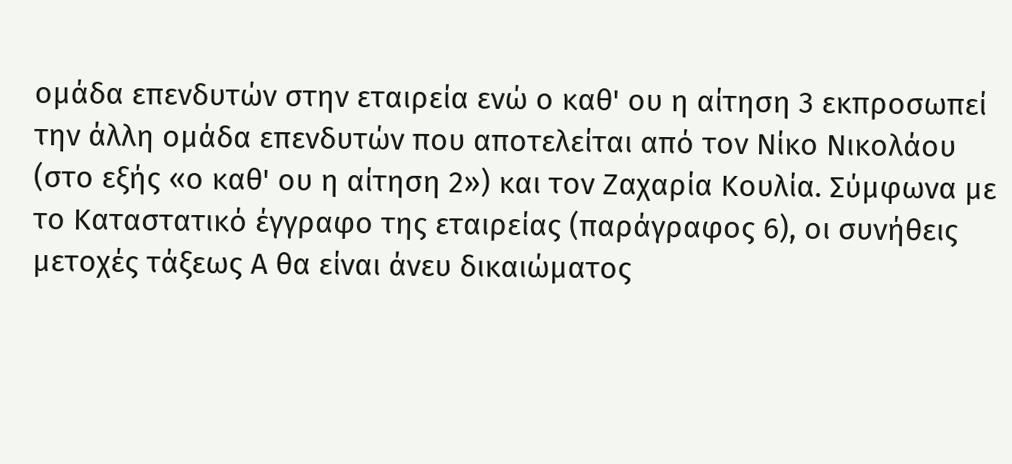ομάδα επενδυτών στην εταιρεία ενώ ο καθ' ου η αίτηση 3 εκπροσωπεί την άλλη ομάδα επενδυτών που αποτελείται από τον Νίκο Νικολάου (στο εξής «ο καθ' ου η αίτηση 2») και τον Ζαχαρία Κουλία. Σύμφωνα με το Καταστατικό έγγραφο της εταιρείας (παράγραφος 6), οι συνήθεις μετοχές τάξεως Α θα είναι άνευ δικαιώματος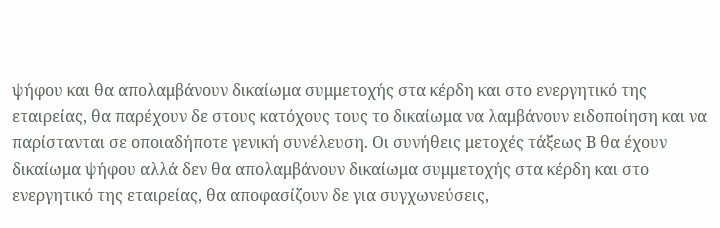ψήφου και θα απολαμβάνουν δικαίωμα συμμετοχής στα κέρδη και στο ενεργητικό της εταιρείας, θα παρέχουν δε στους κατόχους τους το δικαίωμα να λαμβάνουν ειδοποίηση και να παρίστανται σε οποιαδήποτε γενική συνέλευση. Οι συνήθεις μετοχές τάξεως Β θα έχουν δικαίωμα ψήφου αλλά δεν θα απολαμβάνουν δικαίωμα συμμετοχής στα κέρδη και στο ενεργητικό της εταιρείας, θα αποφασίζουν δε για συγχωνεύσεις,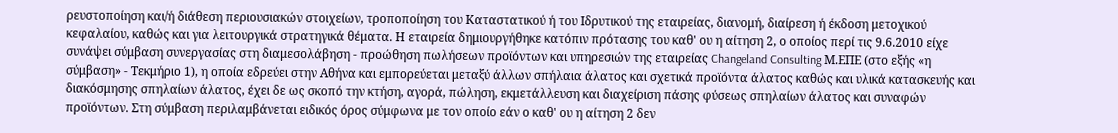ρευστοποίηση και/ή διάθεση περιουσιακών στοιχείων, τροποποίηση του Καταστατικού ή του Ιδρυτικού της εταιρείας, διανομή, διαίρεση ή έκδοση μετοχικού κεφαλαίου, καθώς και για λειτουργικά στρατηγικά θέματα. Η εταιρεία δημιουργήθηκε κατόπιν πρότασης του καθ' ου η αίτηση 2, ο οποίος περί τις 9.6.2010 είχε συνάψει σύμβαση συνεργασίας στη διαμεσολάβηση - προώθηση πωλήσεων προϊόντων και υπηρεσιών της εταιρείας Changeland Consulting Μ.ΕΠΕ (στο εξής «η σύμβαση» - Τεκμήριο 1), η οποία εδρεύει στην Αθήνα και εμπορεύεται μεταξύ άλλων σπήλαια άλατος και σχετικά προϊόντα άλατος καθώς και υλικά κατασκευής και διακόσμησης σπηλαίων άλατος, έχει δε ως σκοπό την κτήση, αγορά, πώληση, εκμετάλλευση και διαχείριση πάσης φύσεως σπηλαίων άλατος και συναφών προϊόντων. Στη σύμβαση περιλαμβάνεται ειδικός όρος σύμφωνα με τον οποίο εάν ο καθ' ου η αίτηση 2 δεν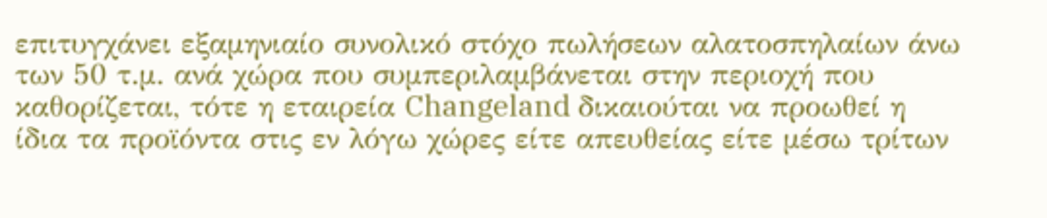επιτυγχάνει εξαμηνιαίο συνολικό στόχο πωλήσεων αλατοσπηλαίων άνω των 50 τ.μ. ανά χώρα που συμπεριλαμβάνεται στην περιοχή που καθορίζεται, τότε η εταιρεία Changeland δικαιούται να προωθεί η ίδια τα προϊόντα στις εν λόγω χώρες είτε απευθείας είτε μέσω τρίτων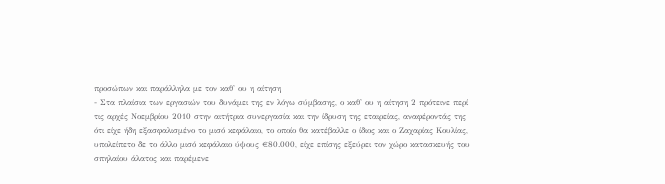προσώπων και παράλληλα με τον καθ' ου η αίτηση
- Στα πλαίσια των εργασιών του δυνάμει της εν λόγω σύμβασης, ο καθ' ου η αίτηση 2 πρότεινε περί τις αρχές Νοεμβρίου 2010 στην αιτήτρια συνεργασία και την ίδρυση της εταιρείας, αναφέροντάς της ότι είχε ήδη εξασφαλισμένο το μισό κεφάλαιο, το οποίο θα κατέβαλλε ο ίδιος και ο Ζαχαρίας Κουλίας, υπολείπετο δε το άλλο μισό κεφάλαιο ύψους €80.000, είχε επίσης εξεύρει τον χώρο κατασκευής του σπηλαίου άλατος και παρέμενε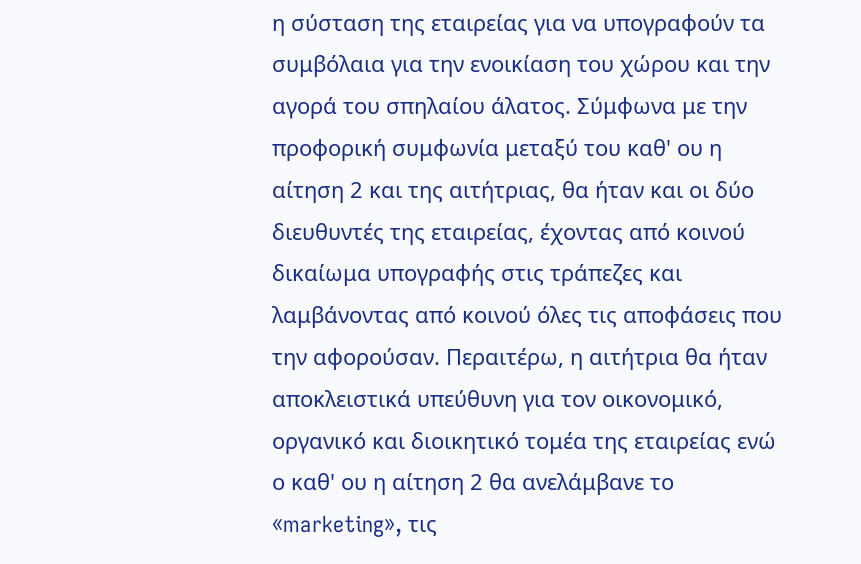η σύσταση της εταιρείας για να υπογραφούν τα συμβόλαια για την ενοικίαση του χώρου και την αγορά του σπηλαίου άλατος. Σύμφωνα με την προφορική συμφωνία μεταξύ του καθ' ου η αίτηση 2 και της αιτήτριας, θα ήταν και οι δύο διευθυντές της εταιρείας, έχοντας από κοινού δικαίωμα υπογραφής στις τράπεζες και λαμβάνοντας από κοινού όλες τις αποφάσεις που την αφορούσαν. Περαιτέρω, η αιτήτρια θα ήταν αποκλειστικά υπεύθυνη για τον οικονομικό, οργανικό και διοικητικό τομέα της εταιρείας ενώ ο καθ' ου η αίτηση 2 θα ανελάμβανε το «marketing», τις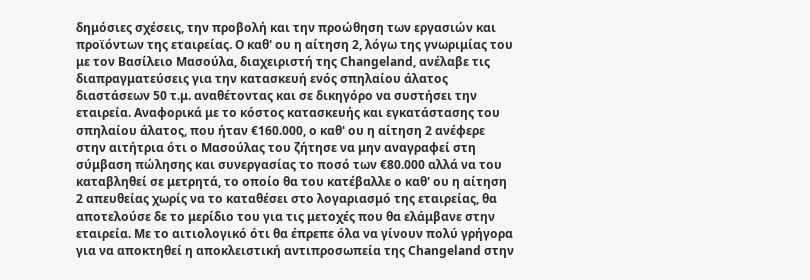δημόσιες σχέσεις, την προβολή και την προώθηση των εργασιών και προϊόντων της εταιρείας. Ο καθ' ου η αίτηση 2, λόγω της γνωριμίας του με τον Βασίλειο Μασούλα, διαχειριστή της Changeland, ανέλαβε τις διαπραγματεύσεις για την κατασκευή ενός σπηλαίου άλατος διαστάσεων 50 τ.μ. αναθέτοντας και σε δικηγόρο να συστήσει την εταιρεία. Αναφορικά με το κόστος κατασκευής και εγκατάστασης του σπηλαίου άλατος, που ήταν €160.000, ο καθ' ου η αίτηση 2 ανέφερε στην αιτήτρια ότι ο Μασούλας του ζήτησε να μην αναγραφεί στη σύμβαση πώλησης και συνεργασίας το ποσό των €80.000 αλλά να του καταβληθεί σε μετρητά, το οποίο θα του κατέβαλλε ο καθ' ου η αίτηση 2 απευθείας χωρίς να το καταθέσει στο λογαριασμό της εταιρείας, θα αποτελούσε δε το μερίδιο του για τις μετοχές που θα ελάμβανε στην εταιρεία. Με το αιτιολογικό ότι θα έπρεπε όλα να γίνουν πολύ γρήγορα για να αποκτηθεί η αποκλειστική αντιπροσωπεία της Changeland στην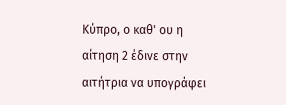Κύπρο, ο καθ' ου η αίτηση 2 έδινε στην αιτήτρια να υπογράφει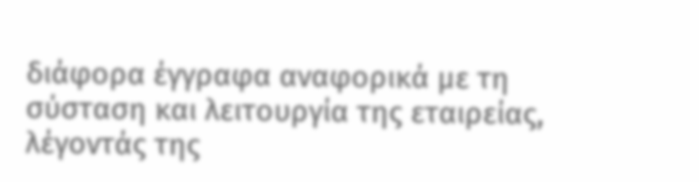διάφορα έγγραφα αναφορικά με τη σύσταση και λειτουργία της εταιρείας, λέγοντάς της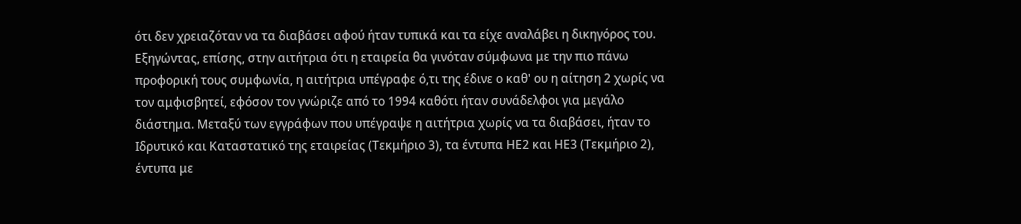ότι δεν χρειαζόταν να τα διαβάσει αφού ήταν τυπικά και τα είχε αναλάβει η δικηγόρος του. Εξηγώντας, επίσης, στην αιτήτρια ότι η εταιρεία θα γινόταν σύμφωνα με την πιο πάνω προφορική τους συμφωνία, η αιτήτρια υπέγραφε ό,τι της έδινε ο καθ' ου η αίτηση 2 χωρίς να τον αμφισβητεί, εφόσον τον γνώριζε από το 1994 καθότι ήταν συνάδελφοι για μεγάλο διάστημα. Μεταξύ των εγγράφων που υπέγραψε η αιτήτρια χωρίς να τα διαβάσει, ήταν το Ιδρυτικό και Καταστατικό της εταιρείας (Τεκμήριο 3), τα έντυπα ΗΕ2 και ΗΕ3 (Τεκμήριο 2), έντυπα με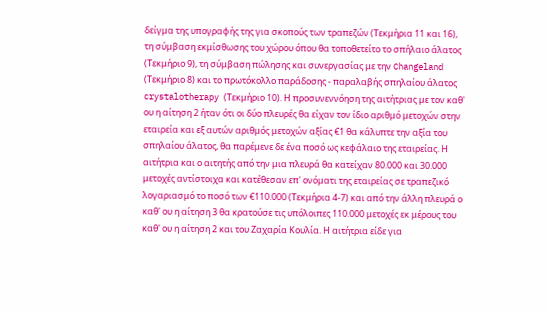δείγμα της υπογραφής της για σκοπούς των τραπεζών (Τεκμήρια 11 και 16), τη σύμβαση εκμίσθωσης του χώρου όπου θα τοποθετείτο το σπήλαιο άλατος (Τεκμήριο 9), τη σύμβαση πώλησης και συνεργασίας με την Changeland (Τεκμήριο 8) και το πρωτόκολλο παράδοσης - παραλαβής σπηλαίου άλατος crystalotherapy (Τεκμήριο 10). Η προσυνεννόηση της αιτήτριας με τον καθ' ου η αίτηση 2 ήταν ότι οι δύο πλευρές θα είχαν τον ίδιο αριθμό μετοχών στην εταιρεία και εξ αυτών αριθμός μετοχών αξίας €1 θα κάλυπτε την αξία του σπηλαίου άλατος, θα παρέμενε δε ένα ποσό ως κεφάλαιο της εταιρείας. Η αιτήτρια και ο αιτητής από την μια πλευρά θα κατείχαν 80.000 και 30.000 μετοχές αντίστοιχα και κατέθεσαν επ' ονόματι της εταιρείας σε τραπεζικό λογαριασμό το ποσό των €110.000 (Τεκμήρια 4-7) και από την άλλη πλευρά ο καθ' ου η αίτηση 3 θα κρατούσε τις υπόλοιπες 110.000 μετοχές εκ μέρους του καθ' ου η αίτηση 2 και του Ζαχαρία Κουλία. Η αιτήτρια είδε για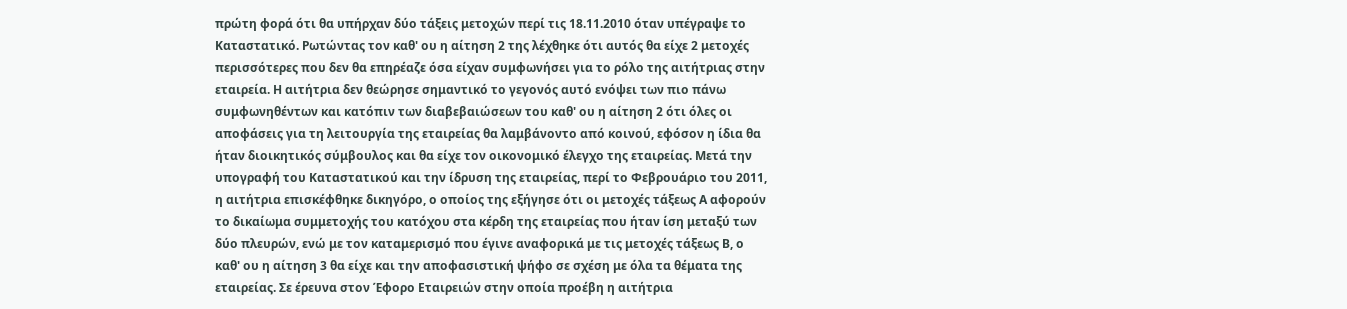πρώτη φορά ότι θα υπήρχαν δύο τάξεις μετοχών περί τις 18.11.2010 όταν υπέγραψε το Καταστατικό. Ρωτώντας τον καθ' ου η αίτηση 2 της λέχθηκε ότι αυτός θα είχε 2 μετοχές περισσότερες που δεν θα επηρέαζε όσα είχαν συμφωνήσει για το ρόλο της αιτήτριας στην εταιρεία. Η αιτήτρια δεν θεώρησε σημαντικό το γεγονός αυτό ενόψει των πιο πάνω συμφωνηθέντων και κατόπιν των διαβεβαιώσεων του καθ' ου η αίτηση 2 ότι όλες οι αποφάσεις για τη λειτουργία της εταιρείας θα λαμβάνοντο από κοινού, εφόσον η ίδια θα ήταν διοικητικός σύμβουλος και θα είχε τον οικονομικό έλεγχο της εταιρείας. Μετά την υπογραφή του Καταστατικού και την ίδρυση της εταιρείας, περί το Φεβρουάριο του 2011, η αιτήτρια επισκέφθηκε δικηγόρο, ο οποίος της εξήγησε ότι οι μετοχές τάξεως Α αφορούν το δικαίωμα συμμετοχής του κατόχου στα κέρδη της εταιρείας που ήταν ίση μεταξύ των δύο πλευρών, ενώ με τον καταμερισμό που έγινε αναφορικά με τις μετοχές τάξεως Β, ο καθ' ου η αίτηση 3 θα είχε και την αποφασιστική ψήφο σε σχέση με όλα τα θέματα της εταιρείας. Σε έρευνα στον Έφορο Εταιρειών στην οποία προέβη η αιτήτρια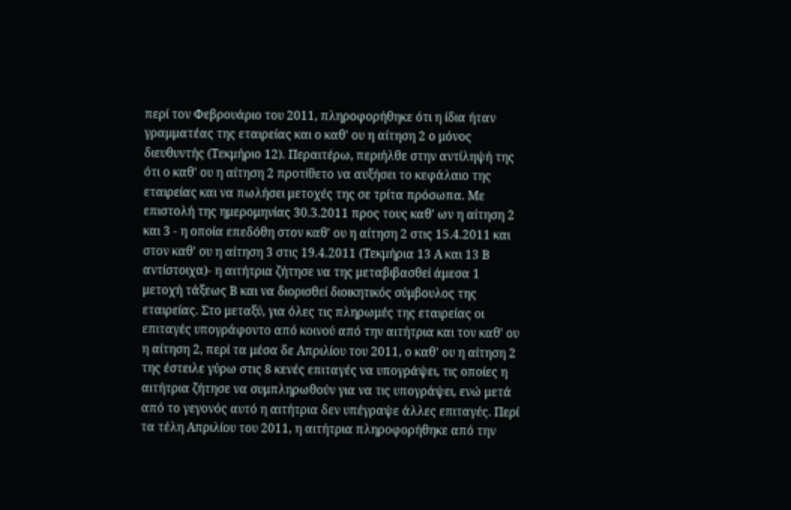περί τον Φεβρουάριο του 2011, πληροφορήθηκε ότι η ίδια ήταν γραμματέας της εταιρείας και ο καθ' ου η αίτηση 2 ο μόνος διευθυντής (Τεκμήριο 12). Περαιτέρω, περιήλθε στην αντίληψή της ότι ο καθ' ου η αίτηση 2 προτίθετο να αυξήσει το κεφάλαιο της εταιρείας και να πωλήσει μετοχές της σε τρίτα πρόσωπα. Με επιστολή της ημερομηνίας 30.3.2011 προς τους καθ' ων η αίτηση 2 και 3 - η οποία επεδόθη στον καθ' ου η αίτηση 2 στις 15.4.2011 και στον καθ' ου η αίτηση 3 στις 19.4.2011 (Τεκμήρια 13 Α και 13 Β αντίστοιχα)- η αιτήτρια ζήτησε να της μεταβιβασθεί άμεσα 1 μετοχή τάξεως Β και να διορισθεί διοικητικός σύμβουλος της εταιρείας. Στο μεταξύ, για όλες τις πληρωμές της εταιρείας οι επιταγές υπογράφοντο από κοινού από την αιτήτρια και τον καθ' ου η αίτηση 2, περί τα μέσα δε Απριλίου του 2011, ο καθ' ου η αίτηση 2 της έστειλε γύρω στις 8 κενές επιταγές να υπογράψει, τις οποίες η αιτήτρια ζήτησε να συμπληρωθούν για να τις υπογράψει, ενώ μετά από το γεγονός αυτό η αιτήτρια δεν υπέγραψε άλλες επιταγές. Περί τα τέλη Απριλίου του 2011, η αιτήτρια πληροφορήθηκε από την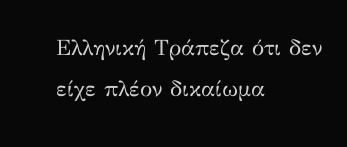Ελληνική Τράπεζα ότι δεν είχε πλέον δικαίωμα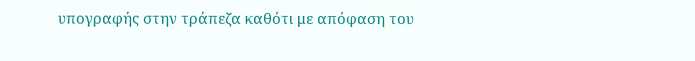υπογραφής στην τράπεζα καθότι με απόφαση του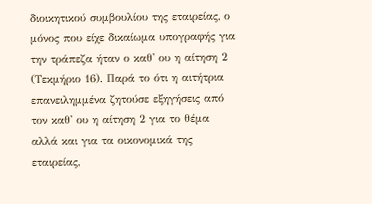διοικητικού συμβουλίου της εταιρείας, ο μόνος που είχε δικαίωμα υπογραφής για την τράπεζα ήταν ο καθ' ου η αίτηση 2 (Τεκμήριο 16). Παρά το ότι η αιτήτρια επανειλημμένα ζητούσε εξηγήσεις από τον καθ' ου η αίτηση 2 για το θέμα αλλά και για τα οικονομικά της εταιρείας,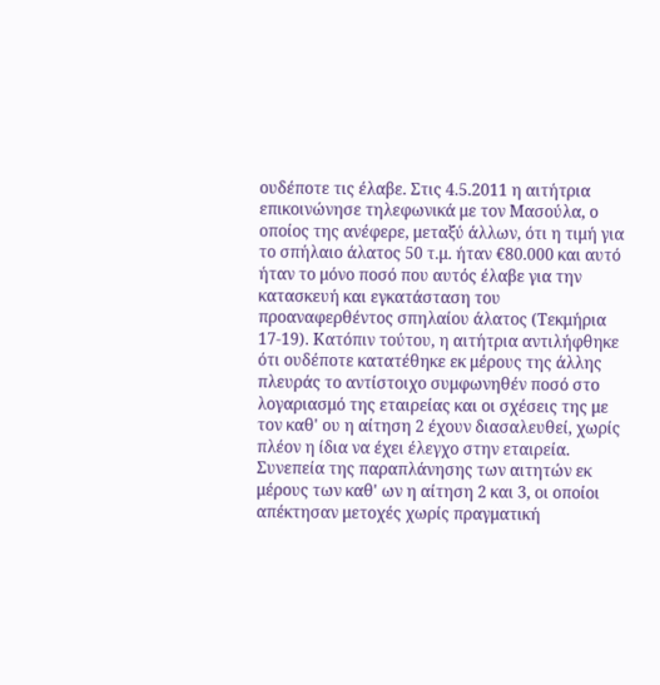ουδέποτε τις έλαβε. Στις 4.5.2011 η αιτήτρια επικοινώνησε τηλεφωνικά με τον Μασούλα, ο οποίος της ανέφερε, μεταξύ άλλων, ότι η τιμή για το σπήλαιο άλατος 50 τ.μ. ήταν €80.000 και αυτό ήταν το μόνο ποσό που αυτός έλαβε για την κατασκευή και εγκατάσταση του προαναφερθέντος σπηλαίου άλατος (Τεκμήρια 17-19). Κατόπιν τούτου, η αιτήτρια αντιλήφθηκε ότι ουδέποτε κατατέθηκε εκ μέρους της άλλης πλευράς το αντίστοιχο συμφωνηθέν ποσό στο λογαριασμό της εταιρείας και οι σχέσεις της με τον καθ' ου η αίτηση 2 έχουν διασαλευθεί, χωρίς πλέον η ίδια να έχει έλεγχο στην εταιρεία. Συνεπεία της παραπλάνησης των αιτητών εκ μέρους των καθ' ων η αίτηση 2 και 3, οι οποίοι απέκτησαν μετοχές χωρίς πραγματική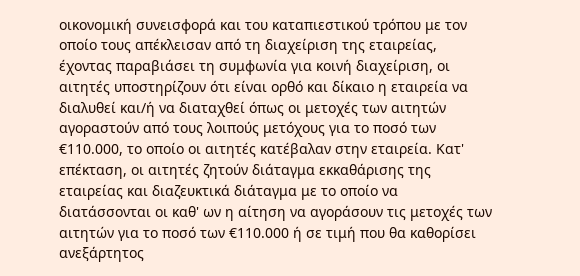οικονομική συνεισφορά και του καταπιεστικού τρόπου με τον οποίο τους απέκλεισαν από τη διαχείριση της εταιρείας, έχοντας παραβιάσει τη συμφωνία για κοινή διαχείριση, οι αιτητές υποστηρίζουν ότι είναι ορθό και δίκαιο η εταιρεία να διαλυθεί και/ή να διαταχθεί όπως οι μετοχές των αιτητών αγοραστούν από τους λοιπούς μετόχους για το ποσό των €110.000, το οποίο οι αιτητές κατέβαλαν στην εταιρεία. Κατ' επέκταση, οι αιτητές ζητούν διάταγμα εκκαθάρισης της εταιρείας και διαζευκτικά διάταγμα με το οποίο να διατάσσονται οι καθ' ων η αίτηση να αγοράσουν τις μετοχές των αιτητών για το ποσό των €110.000 ή σε τιμή που θα καθορίσει ανεξάρτητος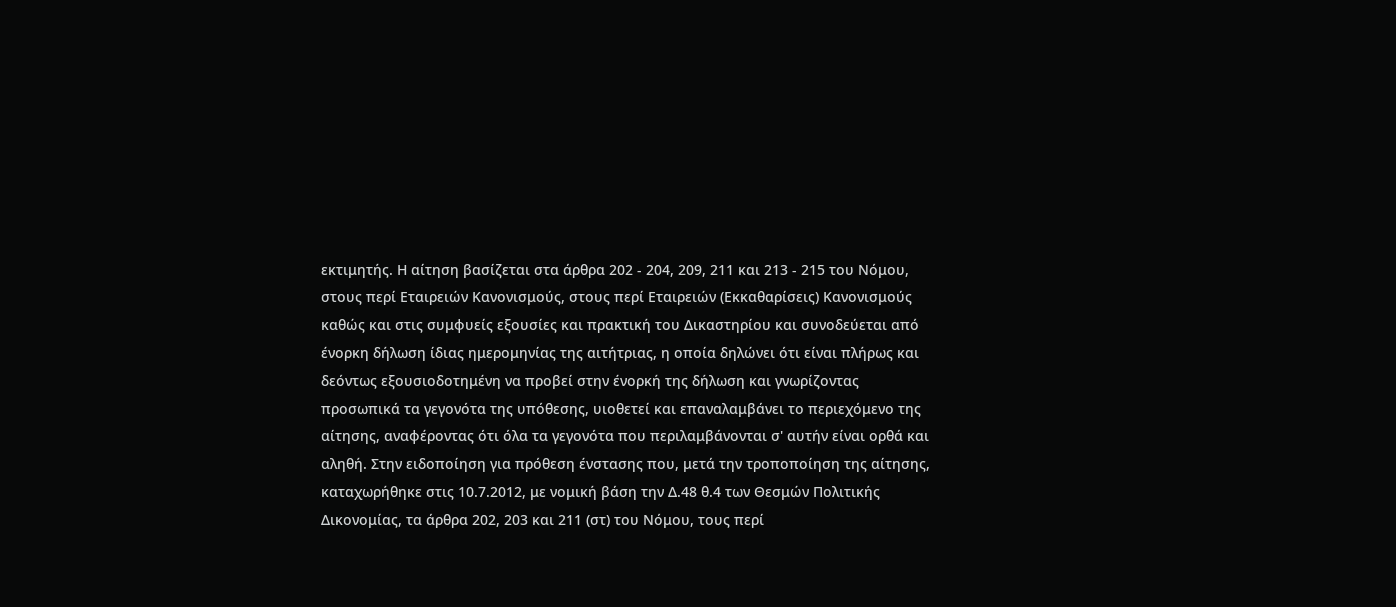εκτιμητής. Η αίτηση βασίζεται στα άρθρα 202 - 204, 209, 211 και 213 - 215 του Νόμου, στους περί Εταιρειών Κανονισμούς, στους περί Εταιρειών (Εκκαθαρίσεις) Κανονισμούς καθώς και στις συμφυείς εξουσίες και πρακτική του Δικαστηρίου και συνοδεύεται από ένορκη δήλωση ίδιας ημερομηνίας της αιτήτριας, η οποία δηλώνει ότι είναι πλήρως και δεόντως εξουσιοδοτημένη να προβεί στην ένορκή της δήλωση και γνωρίζοντας προσωπικά τα γεγονότα της υπόθεσης, υιοθετεί και επαναλαμβάνει το περιεχόμενο της αίτησης, αναφέροντας ότι όλα τα γεγονότα που περιλαμβάνονται σ' αυτήν είναι ορθά και αληθή. Στην ειδοποίηση για πρόθεση ένστασης που, μετά την τροποποίηση της αίτησης, καταχωρήθηκε στις 10.7.2012, με νομική βάση την Δ.48 θ.4 των Θεσμών Πολιτικής Δικονομίας, τα άρθρα 202, 203 και 211 (στ) του Νόμου, τους περί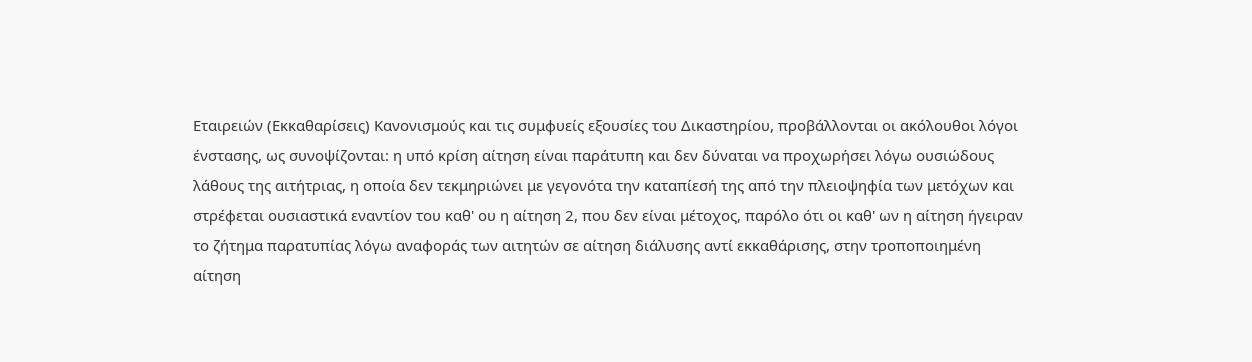Εταιρειών (Εκκαθαρίσεις) Κανονισμούς και τις συμφυείς εξουσίες του Δικαστηρίου, προβάλλονται οι ακόλουθοι λόγοι ένστασης, ως συνοψίζονται: η υπό κρίση αίτηση είναι παράτυπη και δεν δύναται να προχωρήσει λόγω ουσιώδους λάθους της αιτήτριας, η οποία δεν τεκμηριώνει με γεγονότα την καταπίεσή της από την πλειοψηφία των μετόχων και στρέφεται ουσιαστικά εναντίον του καθ' ου η αίτηση 2, που δεν είναι μέτοχος, παρόλο ότι οι καθ' ων η αίτηση ήγειραν το ζήτημα παρατυπίας λόγω αναφοράς των αιτητών σε αίτηση διάλυσης αντί εκκαθάρισης, στην τροποποιημένη αίτηση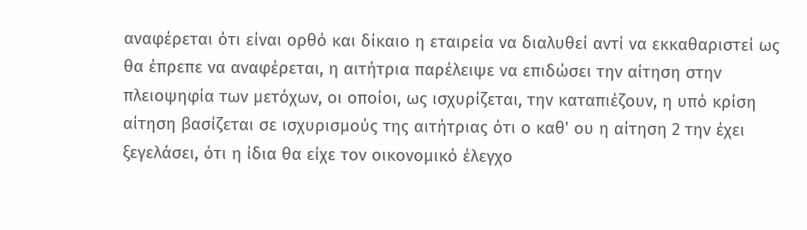αναφέρεται ότι είναι ορθό και δίκαιο η εταιρεία να διαλυθεί αντί να εκκαθαριστεί ως θα έπρεπε να αναφέρεται, η αιτήτρια παρέλειψε να επιδώσει την αίτηση στην πλειοψηφία των μετόχων, οι οποίοι, ως ισχυρίζεται, την καταπιέζουν, η υπό κρίση αίτηση βασίζεται σε ισχυρισμούς της αιτήτριας ότι ο καθ' ου η αίτηση 2 την έχει ξεγελάσει, ότι η ίδια θα είχε τον οικονομικό έλεγχο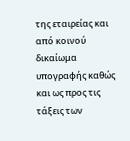της εταιρείας και από κοινού δικαίωμα υπογραφής καθώς και ως προς τις τάξεις των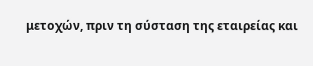μετοχών, πριν τη σύσταση της εταιρείας και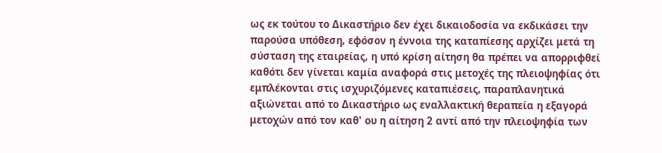ως εκ τούτου το Δικαστήριο δεν έχει δικαιοδοσία να εκδικάσει την παρούσα υπόθεση, εφόσον η έννοια της καταπίεσης αρχίζει μετά τη σύσταση της εταιρείας, η υπό κρίση αίτηση θα πρέπει να απορριφθεί καθότι δεν γίνεται καμία αναφορά στις μετοχές της πλειοψηφίας ότι εμπλέκονται στις ισχυριζόμενες καταπιέσεις, παραπλανητικά αξιώνεται από το Δικαστήριο ως εναλλακτική θεραπεία η εξαγορά μετοχών από τον καθ' ου η αίτηση 2 αντί από την πλειοψηφία των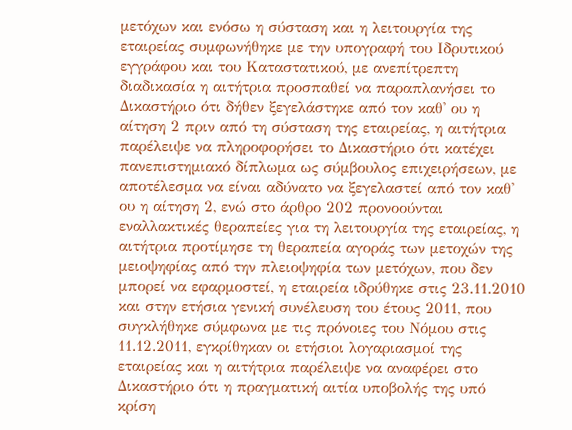μετόχων και ενόσω η σύσταση και η λειτουργία της εταιρείας συμφωνήθηκε με την υπογραφή του Ιδρυτικού εγγράφου και του Καταστατικού, με ανεπίτρεπτη διαδικασία η αιτήτρια προσπαθεί να παραπλανήσει το Δικαστήριο ότι δήθεν ξεγελάστηκε από τον καθ' ου η αίτηση 2 πριν από τη σύσταση της εταιρείας, η αιτήτρια παρέλειψε να πληροφορήσει το Δικαστήριο ότι κατέχει πανεπιστημιακό δίπλωμα ως σύμβουλος επιχειρήσεων, με αποτέλεσμα να είναι αδύνατο να ξεγελαστεί από τον καθ' ου η αίτηση 2, ενώ στο άρθρο 202 προνοούνται εναλλακτικές θεραπείες για τη λειτουργία της εταιρείας, η αιτήτρια προτίμησε τη θεραπεία αγοράς των μετοχών της μειοψηφίας από την πλειοψηφία των μετόχων, που δεν μπορεί να εφαρμοστεί, η εταιρεία ιδρύθηκε στις 23.11.2010 και στην ετήσια γενική συνέλευση του έτους 2011, που συγκλήθηκε σύμφωνα με τις πρόνοιες του Νόμου στις 11.12.2011, εγκρίθηκαν οι ετήσιοι λογαριασμοί της εταιρείας και η αιτήτρια παρέλειψε να αναφέρει στο Δικαστήριο ότι η πραγματική αιτία υποβολής της υπό κρίση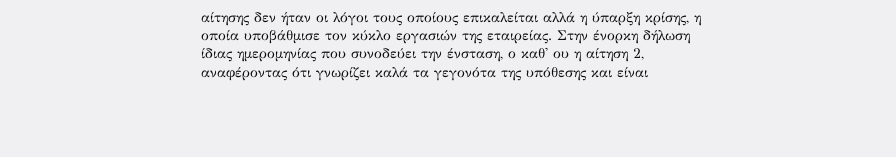αίτησης δεν ήταν οι λόγοι τους οποίους επικαλείται αλλά η ύπαρξη κρίσης, η οποία υποβάθμισε τον κύκλο εργασιών της εταιρείας. Στην ένορκη δήλωση ίδιας ημερομηνίας που συνοδεύει την ένσταση, ο καθ' ου η αίτηση 2, αναφέροντας ότι γνωρίζει καλά τα γεγονότα της υπόθεσης και είναι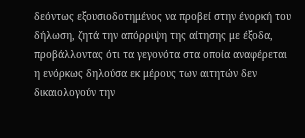δεόντως εξουσιοδοτημένος να προβεί στην ένορκή του δήλωση, ζητά την απόρριψη της αίτησης με έξοδα, προβάλλοντας ότι τα γεγονότα στα οποία αναφέρεται η ενόρκως δηλούσα εκ μέρους των αιτητών δεν δικαιολογούν την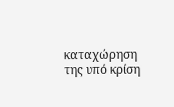καταχώρηση της υπό κρίση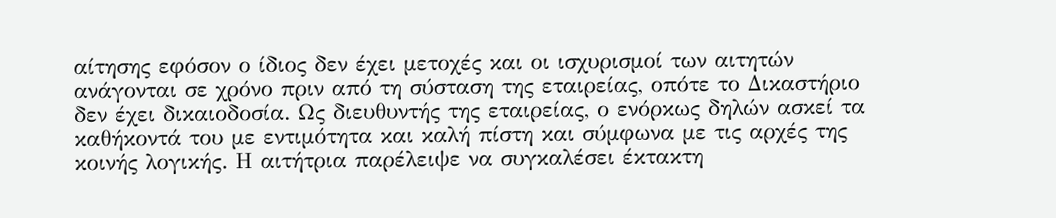αίτησης εφόσον ο ίδιος δεν έχει μετοχές και οι ισχυρισμοί των αιτητών ανάγονται σε χρόνο πριν από τη σύσταση της εταιρείας, οπότε το Δικαστήριο δεν έχει δικαιοδοσία. Ως διευθυντής της εταιρείας, ο ενόρκως δηλών ασκεί τα καθήκοντά του με εντιμότητα και καλή πίστη και σύμφωνα με τις αρχές της κοινής λογικής. Η αιτήτρια παρέλειψε να συγκαλέσει έκτακτη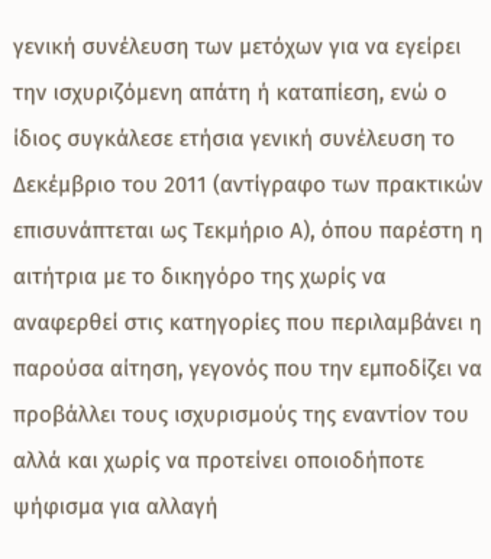γενική συνέλευση των μετόχων για να εγείρει την ισχυριζόμενη απάτη ή καταπίεση, ενώ ο ίδιος συγκάλεσε ετήσια γενική συνέλευση το Δεκέμβριο του 2011 (αντίγραφο των πρακτικών επισυνάπτεται ως Τεκμήριο Α), όπου παρέστη η αιτήτρια με το δικηγόρο της χωρίς να αναφερθεί στις κατηγορίες που περιλαμβάνει η παρούσα αίτηση, γεγονός που την εμποδίζει να προβάλλει τους ισχυρισμούς της εναντίον του αλλά και χωρίς να προτείνει οποιοδήποτε ψήφισμα για αλλαγή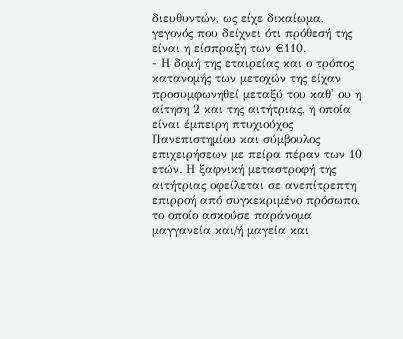διευθυντών, ως είχε δικαίωμα, γεγονός που δείχνει ότι πρόθεσή της είναι η είσπραξη των €110.
- Η δομή της εταιρείας και ο τρόπος κατανομής των μετοχών της είχαν προσυμφωνηθεί μεταξύ του καθ' ου η αίτηση 2 και της αιτήτριας, η οποία είναι έμπειρη πτυχιούχος Πανεπιστημίου και σύμβουλος επιχειρήσεων με πείρα πέραν των 10 ετών. Η ξαφνική μεταστροφή της αιτήτριας οφείλεται σε ανεπίτρεπτη επιρροή από συγκεκριμένο πρόσωπο, το οποίο ασκούσε παράνομα μαγγανεία και/ή μαγεία και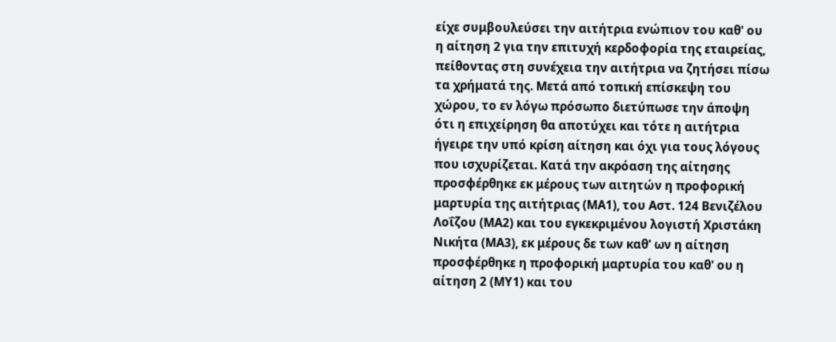είχε συμβουλεύσει την αιτήτρια ενώπιον του καθ' ου η αίτηση 2 για την επιτυχή κερδοφορία της εταιρείας, πείθοντας στη συνέχεια την αιτήτρια να ζητήσει πίσω τα χρήματά της. Μετά από τοπική επίσκεψη του χώρου, το εν λόγω πρόσωπο διετύπωσε την άποψη ότι η επιχείρηση θα αποτύχει και τότε η αιτήτρια ήγειρε την υπό κρίση αίτηση και όχι για τους λόγους που ισχυρίζεται. Κατά την ακρόαση της αίτησης προσφέρθηκε εκ μέρους των αιτητών η προφορική μαρτυρία της αιτήτριας (ΜΑ1), του Αστ. 124 Βενιζέλου Λοΐζου (ΜΑ2) και του εγκεκριμένου λογιστή Χριστάκη Νικήτα (ΜΑ3), εκ μέρους δε των καθ' ων η αίτηση προσφέρθηκε η προφορική μαρτυρία του καθ' ου η αίτηση 2 (ΜΥ1) και του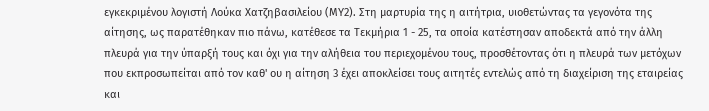εγκεκριμένου λογιστή Λούκα Χατζηβασιλείου (ΜΥ2). Στη μαρτυρία της η αιτήτρια, υιοθετώντας τα γεγονότα της αίτησης, ως παρατέθηκαν πιο πάνω, κατέθεσε τα Τεκμήρια 1 - 25, τα οποία κατέστησαν αποδεκτά από την άλλη πλευρά για την ύπαρξή τους και όχι για την αλήθεια του περιεχομένου τους, προσθέτοντας ότι η πλευρά των μετόχων που εκπροσωπείται από τον καθ' ου η αίτηση 3 έχει αποκλείσει τους αιτητές εντελώς από τη διαχείριση της εταιρείας και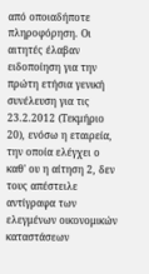από οποιαδήποτε πληροφόρηση. Οι αιτητές έλαβαν ειδοποίηση για την πρώτη ετήσια γενική συνέλευση για τις 23.2.2012 (Τεκμήριο 20), ενόσω η εταιρεία, την οποία ελέγχει ο καθ' ου η αίτηση 2, δεν τους απέστειλε αντίγραφα των ελεγμένων οικονομικών καταστάσεων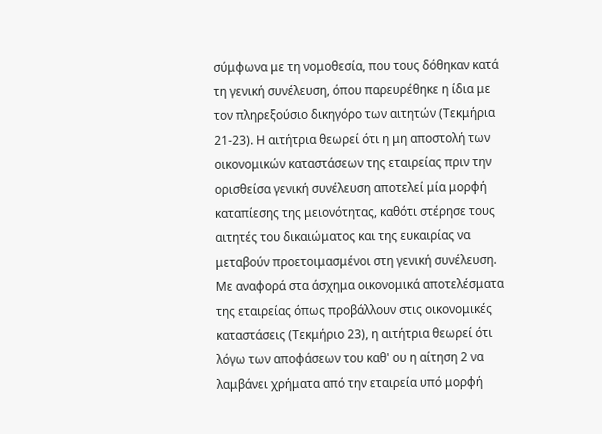σύμφωνα με τη νομοθεσία, που τους δόθηκαν κατά τη γενική συνέλευση, όπου παρευρέθηκε η ίδια με τον πληρεξούσιο δικηγόρο των αιτητών (Τεκμήρια 21-23). Η αιτήτρια θεωρεί ότι η μη αποστολή των οικονομικών καταστάσεων της εταιρείας πριν την ορισθείσα γενική συνέλευση αποτελεί μία μορφή καταπίεσης της μειονότητας, καθότι στέρησε τους αιτητές του δικαιώματος και της ευκαιρίας να μεταβούν προετοιμασμένοι στη γενική συνέλευση. Με αναφορά στα άσχημα οικονομικά αποτελέσματα της εταιρείας όπως προβάλλουν στις οικονομικές καταστάσεις (Τεκμήριο 23), η αιτήτρια θεωρεί ότι λόγω των αποφάσεων του καθ' ου η αίτηση 2 να λαμβάνει χρήματα από την εταιρεία υπό μορφή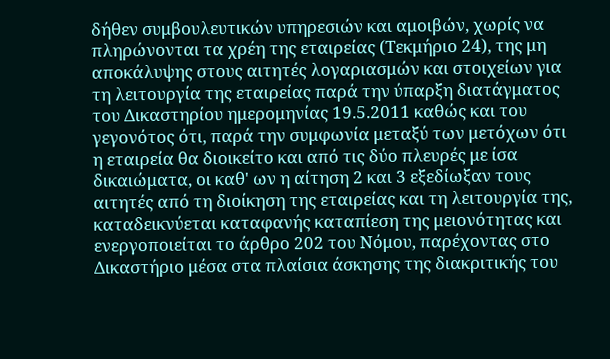δήθεν συμβουλευτικών υπηρεσιών και αμοιβών, χωρίς να πληρώνονται τα χρέη της εταιρείας (Τεκμήριο 24), της μη αποκάλυψης στους αιτητές λογαριασμών και στοιχείων για τη λειτουργία της εταιρείας παρά την ύπαρξη διατάγματος του Δικαστηρίου ημερομηνίας 19.5.2011 καθώς και του γεγονότος ότι, παρά την συμφωνία μεταξύ των μετόχων ότι η εταιρεία θα διοικείτο και από τις δύο πλευρές με ίσα δικαιώματα, οι καθ' ων η αίτηση 2 και 3 εξεδίωξαν τους αιτητές από τη διοίκηση της εταιρείας και τη λειτουργία της, καταδεικνύεται καταφανής καταπίεση της μειονότητας και ενεργοποιείται το άρθρο 202 του Νόμου, παρέχοντας στο Δικαστήριο μέσα στα πλαίσια άσκησης της διακριτικής του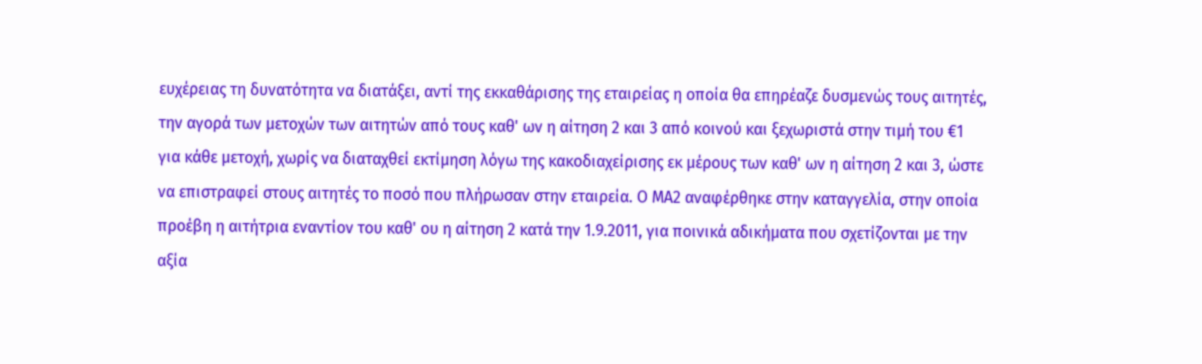ευχέρειας τη δυνατότητα να διατάξει, αντί της εκκαθάρισης της εταιρείας η οποία θα επηρέαζε δυσμενώς τους αιτητές, την αγορά των μετοχών των αιτητών από τους καθ' ων η αίτηση 2 και 3 από κοινού και ξεχωριστά στην τιμή του €1 για κάθε μετοχή, χωρίς να διαταχθεί εκτίμηση λόγω της κακοδιαχείρισης εκ μέρους των καθ' ων η αίτηση 2 και 3, ώστε να επιστραφεί στους αιτητές το ποσό που πλήρωσαν στην εταιρεία. Ο ΜΑ2 αναφέρθηκε στην καταγγελία, στην οποία προέβη η αιτήτρια εναντίον του καθ' ου η αίτηση 2 κατά την 1.9.2011, για ποινικά αδικήματα που σχετίζονται με την αξία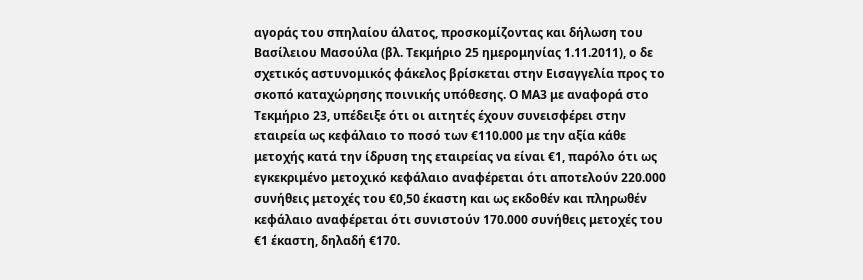αγοράς του σπηλαίου άλατος, προσκομίζοντας και δήλωση του Βασίλειου Μασούλα (βλ. Τεκμήριο 25 ημερομηνίας 1.11.2011), ο δε σχετικός αστυνομικός φάκελος βρίσκεται στην Εισαγγελία προς το σκοπό καταχώρησης ποινικής υπόθεσης. Ο ΜΑ3 με αναφορά στο Τεκμήριο 23, υπέδειξε ότι οι αιτητές έχουν συνεισφέρει στην εταιρεία ως κεφάλαιο το ποσό των €110.000 με την αξία κάθε μετοχής κατά την ίδρυση της εταιρείας να είναι €1, παρόλο ότι ως εγκεκριμένο μετοχικό κεφάλαιο αναφέρεται ότι αποτελούν 220.000 συνήθεις μετοχές του €0,50 έκαστη και ως εκδοθέν και πληρωθέν κεφάλαιο αναφέρεται ότι συνιστούν 170.000 συνήθεις μετοχές του €1 έκαστη, δηλαδή €170.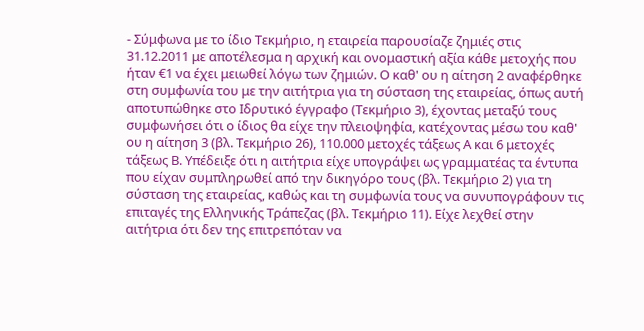- Σύμφωνα με το ίδιο Τεκμήριο, η εταιρεία παρουσίαζε ζημιές στις 31.12.2011 με αποτέλεσμα η αρχική και ονομαστική αξία κάθε μετοχής που ήταν €1 να έχει μειωθεί λόγω των ζημιών. Ο καθ' ου η αίτηση 2 αναφέρθηκε στη συμφωνία του με την αιτήτρια για τη σύσταση της εταιρείας, όπως αυτή αποτυπώθηκε στο Ιδρυτικό έγγραφο (Τεκμήριο 3), έχοντας μεταξύ τους συμφωνήσει ότι ο ίδιος θα είχε την πλειοψηφία, κατέχοντας μέσω του καθ' ου η αίτηση 3 (βλ. Τεκμήριο 26), 110.000 μετοχές τάξεως Α και 6 μετοχές τάξεως Β. Υπέδειξε ότι η αιτήτρια είχε υπογράψει ως γραμματέας τα έντυπα που είχαν συμπληρωθεί από την δικηγόρο τους (βλ. Τεκμήριο 2) για τη σύσταση της εταιρείας, καθώς και τη συμφωνία τους να συνυπογράφουν τις επιταγές της Ελληνικής Τράπεζας (βλ. Τεκμήριο 11). Είχε λεχθεί στην αιτήτρια ότι δεν της επιτρεπόταν να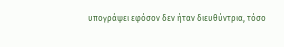υπογράψει εφόσον δεν ήταν διευθύντρια, τόσο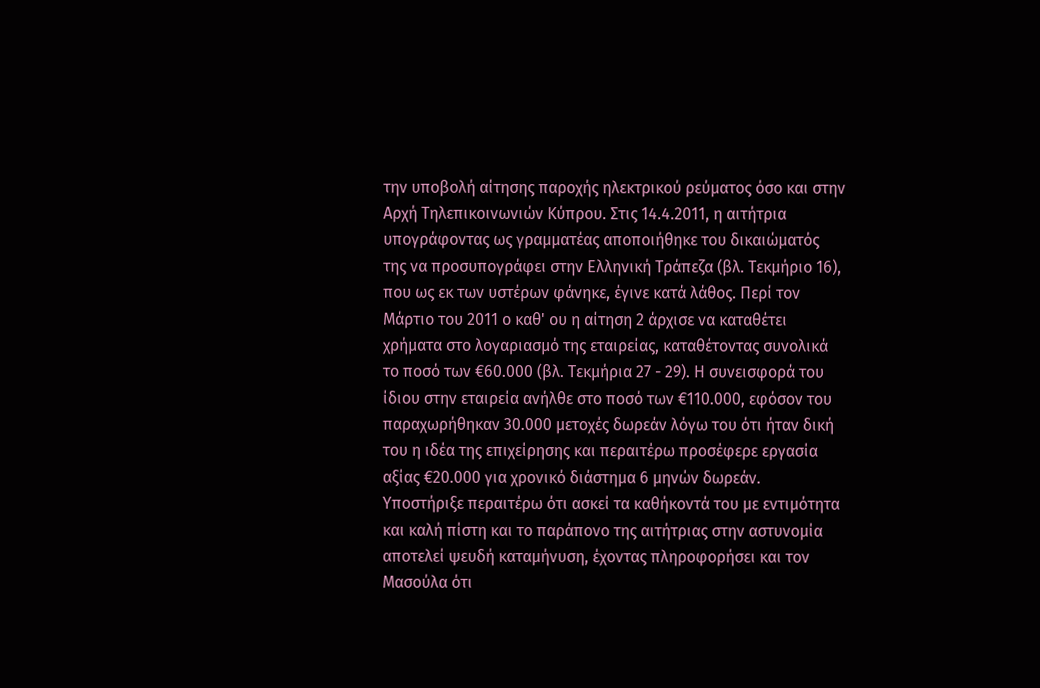την υποβολή αίτησης παροχής ηλεκτρικού ρεύματος όσο και στην Αρχή Τηλεπικοινωνιών Κύπρου. Στις 14.4.2011, η αιτήτρια υπογράφοντας ως γραμματέας αποποιήθηκε του δικαιώματός της να προσυπογράφει στην Ελληνική Τράπεζα (βλ. Τεκμήριο 16), που ως εκ των υστέρων φάνηκε, έγινε κατά λάθος. Περί τον Μάρτιο του 2011 ο καθ' ου η αίτηση 2 άρχισε να καταθέτει χρήματα στο λογαριασμό της εταιρείας, καταθέτοντας συνολικά το ποσό των €60.000 (βλ. Τεκμήρια 27 - 29). Η συνεισφορά του ίδιου στην εταιρεία ανήλθε στο ποσό των €110.000, εφόσον του παραχωρήθηκαν 30.000 μετοχές δωρεάν λόγω του ότι ήταν δική του η ιδέα της επιχείρησης και περαιτέρω προσέφερε εργασία αξίας €20.000 για χρονικό διάστημα 6 μηνών δωρεάν. Υποστήριξε περαιτέρω ότι ασκεί τα καθήκοντά του με εντιμότητα και καλή πίστη και το παράπονο της αιτήτριας στην αστυνομία αποτελεί ψευδή καταμήνυση, έχοντας πληροφορήσει και τον Μασούλα ότι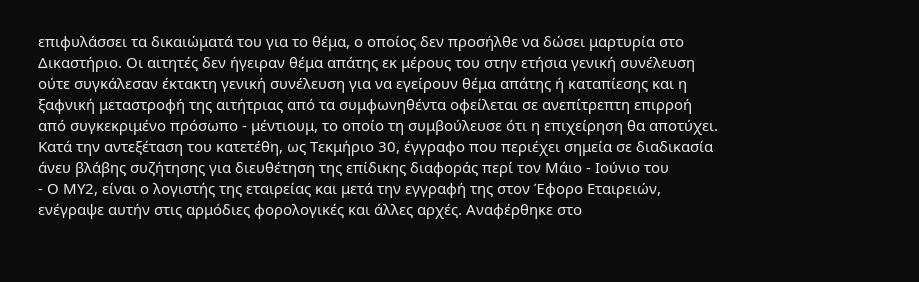επιφυλάσσει τα δικαιώματά του για το θέμα, ο οποίος δεν προσήλθε να δώσει μαρτυρία στο Δικαστήριο. Οι αιτητές δεν ήγειραν θέμα απάτης εκ μέρους του στην ετήσια γενική συνέλευση ούτε συγκάλεσαν έκτακτη γενική συνέλευση για να εγείρουν θέμα απάτης ή καταπίεσης και η ξαφνική μεταστροφή της αιτήτριας από τα συμφωνηθέντα οφείλεται σε ανεπίτρεπτη επιρροή από συγκεκριμένο πρόσωπο - μέντιουμ, το οποίο τη συμβούλευσε ότι η επιχείρηση θα αποτύχει. Κατά την αντεξέταση του κατετέθη, ως Τεκμήριο 30, έγγραφο που περιέχει σημεία σε διαδικασία άνευ βλάβης συζήτησης για διευθέτηση της επίδικης διαφοράς περί τον Μάιο - Ιούνιο του
- Ο ΜΥ2, είναι ο λογιστής της εταιρείας και μετά την εγγραφή της στον Έφορο Εταιρειών, ενέγραψε αυτήν στις αρμόδιες φορολογικές και άλλες αρχές. Αναφέρθηκε στο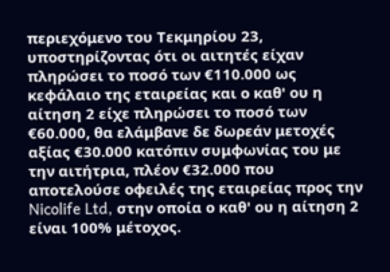περιεχόμενο του Τεκμηρίου 23, υποστηρίζοντας ότι οι αιτητές είχαν πληρώσει το ποσό των €110.000 ως κεφάλαιο της εταιρείας και ο καθ' ου η αίτηση 2 είχε πληρώσει το ποσό των €60.000, θα ελάμβανε δε δωρεάν μετοχές αξίας €30.000 κατόπιν συμφωνίας του με την αιτήτρια, πλέον €32.000 που αποτελούσε οφειλές της εταιρείας προς την Nicolife Ltd, στην οποία ο καθ' ου η αίτηση 2 είναι 100% μέτοχος.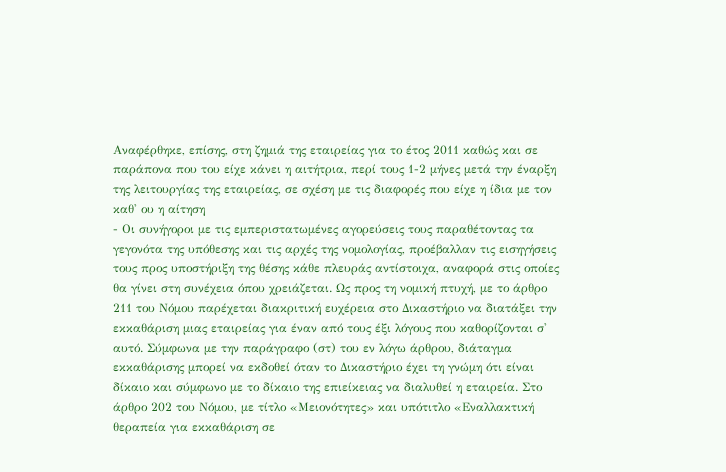Αναφέρθηκε, επίσης, στη ζημιά της εταιρείας για το έτος 2011 καθώς και σε παράπονα που του είχε κάνει η αιτήτρια, περί τους 1-2 μήνες μετά την έναρξη της λειτουργίας της εταιρείας, σε σχέση με τις διαφορές που είχε η ίδια με τον καθ' ου η αίτηση
- Οι συνήγοροι με τις εμπεριστατωμένες αγορεύσεις τους παραθέτοντας τα γεγονότα της υπόθεσης και τις αρχές της νομολογίας, προέβαλλαν τις εισηγήσεις τους προς υποστήριξη της θέσης κάθε πλευράς αντίστοιχα, αναφορά στις οποίες θα γίνει στη συνέχεια όπου χρειάζεται. Ως προς τη νομική πτυχή, με το άρθρο 211 του Νόμου παρέχεται διακριτική ευχέρεια στο Δικαστήριο να διατάξει την εκκαθάριση μιας εταιρείας για έναν από τους έξι λόγους που καθορίζονται σ' αυτό. Σύμφωνα με την παράγραφο (στ) του εν λόγω άρθρου, διάταγμα εκκαθάρισης μπορεί να εκδοθεί όταν το Δικαστήριο έχει τη γνώμη ότι είναι δίκαιο και σύμφωνο με το δίκαιο της επιείκειας να διαλυθεί η εταιρεία. Στο άρθρο 202 του Νόμου, με τίτλο «Μειονότητες» και υπότιτλο «Εναλλακτική θεραπεία για εκκαθάριση σε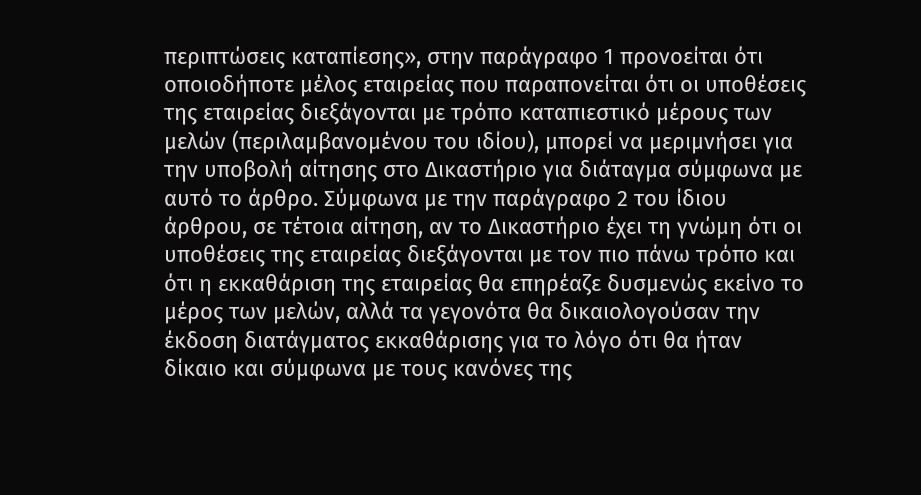περιπτώσεις καταπίεσης», στην παράγραφο 1 προνοείται ότι οποιοδήποτε μέλος εταιρείας που παραπονείται ότι οι υποθέσεις της εταιρείας διεξάγονται με τρόπο καταπιεστικό μέρους των μελών (περιλαμβανομένου του ιδίου), μπορεί να μεριμνήσει για την υποβολή αίτησης στο Δικαστήριο για διάταγμα σύμφωνα με αυτό το άρθρο. Σύμφωνα με την παράγραφο 2 του ίδιου άρθρου, σε τέτοια αίτηση, αν το Δικαστήριο έχει τη γνώμη ότι οι υποθέσεις της εταιρείας διεξάγονται με τον πιο πάνω τρόπο και ότι η εκκαθάριση της εταιρείας θα επηρέαζε δυσμενώς εκείνο το μέρος των μελών, αλλά τα γεγονότα θα δικαιολογούσαν την έκδοση διατάγματος εκκαθάρισης για το λόγο ότι θα ήταν δίκαιο και σύμφωνα με τους κανόνες της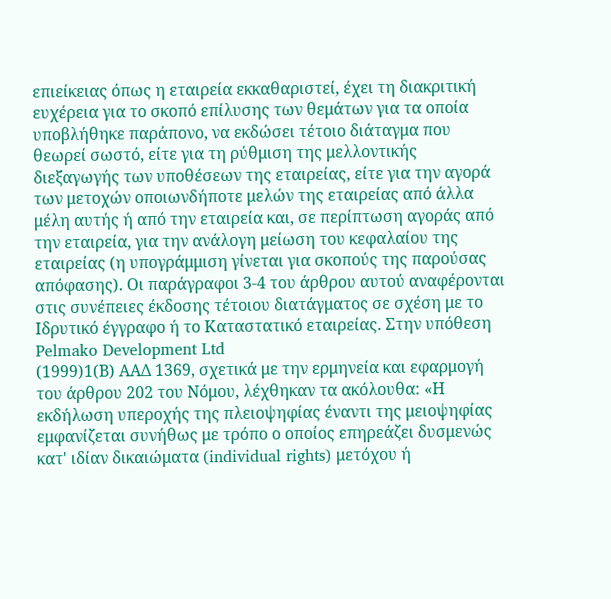επιείκειας όπως η εταιρεία εκκαθαριστεί, έχει τη διακριτική ευχέρεια για το σκοπό επίλυσης των θεμάτων για τα οποία υποβλήθηκε παράπονο, να εκδώσει τέτοιο διάταγμα που θεωρεί σωστό, είτε για τη ρύθμιση της μελλοντικής διεξαγωγής των υποθέσεων της εταιρείας, είτε για την αγορά των μετοχών οποιωνδήποτε μελών της εταιρείας από άλλα μέλη αυτής ή από την εταιρεία και, σε περίπτωση αγοράς από την εταιρεία, για την ανάλογη μείωση του κεφαλαίου της εταιρείας (η υπογράμμιση γίνεται για σκοπούς της παρούσας απόφασης). Οι παράγραφοι 3-4 του άρθρου αυτού αναφέρονται στις συνέπειες έκδοσης τέτοιου διατάγματος σε σχέση με το Ιδρυτικό έγγραφο ή το Καταστατικό εταιρείας. Στην υπόθεση Pelmako Development Ltd
(1999)1(Β) ΑΑΔ 1369, σχετικά με την ερμηνεία και εφαρμογή του άρθρου 202 του Νόμου, λέχθηκαν τα ακόλουθα: «Η εκδήλωση υπεροχής της πλειοψηφίας έναντι της μειοψηφίας εμφανίζεται συνήθως με τρόπο ο οποίος επηρεάζει δυσμενώς κατ' ιδίαν δικαιώματα (individual rights) μετόχου ή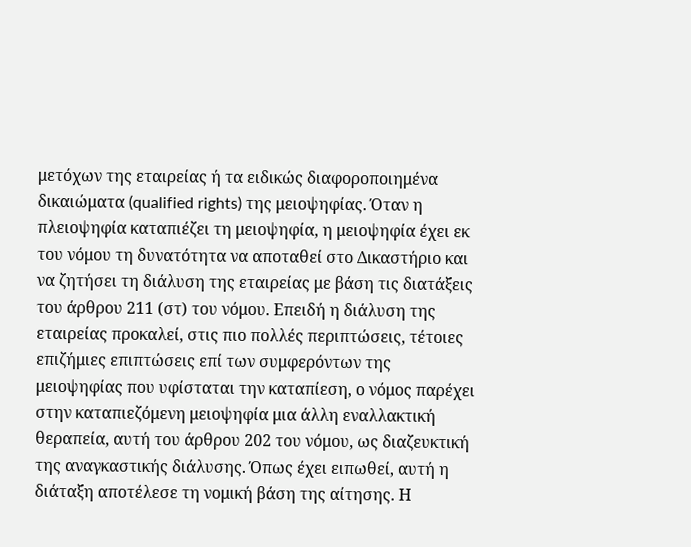μετόχων της εταιρείας ή τα ειδικώς διαφοροποιημένα δικαιώματα (qualified rights) της μειοψηφίας. Όταν η πλειοψηφία καταπιέζει τη μειοψηφία, η μειοψηφία έχει εκ του νόμου τη δυνατότητα να αποταθεί στο Δικαστήριο και να ζητήσει τη διάλυση της εταιρείας με βάση τις διατάξεις του άρθρου 211 (στ) του νόμου. Επειδή η διάλυση της εταιρείας προκαλεί, στις πιο πολλές περιπτώσεις, τέτοιες επιζήμιες επιπτώσεις επί των συμφερόντων της μειοψηφίας που υφίσταται την καταπίεση, ο νόμος παρέχει στην καταπιεζόμενη μειοψηφία μια άλλη εναλλακτική θεραπεία, αυτή του άρθρου 202 του νόμου, ως διαζευκτική της αναγκαστικής διάλυσης. Όπως έχει ειπωθεί, αυτή η διάταξη αποτέλεσε τη νομική βάση της αίτησης. Η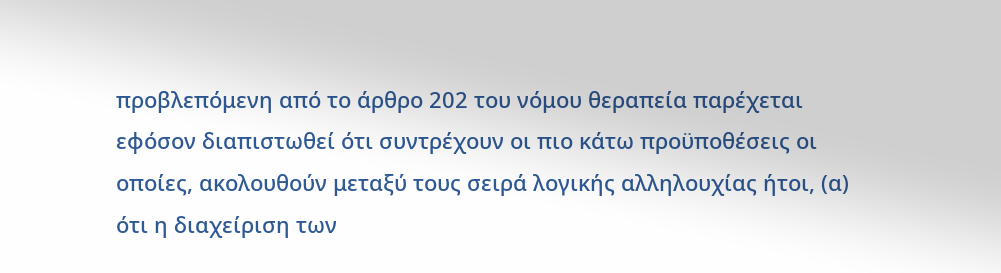προβλεπόμενη από το άρθρο 202 του νόμου θεραπεία παρέχεται εφόσον διαπιστωθεί ότι συντρέχουν οι πιο κάτω προϋποθέσεις οι οποίες, ακολουθούν μεταξύ τους σειρά λογικής αλληλουχίας ήτοι, (α) ότι η διαχείριση των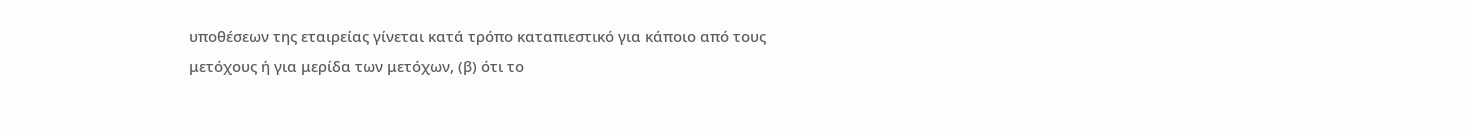υποθέσεων της εταιρείας γίνεται κατά τρόπο καταπιεστικό για κάποιο από τους μετόχους ή για μερίδα των μετόχων, (β) ότι το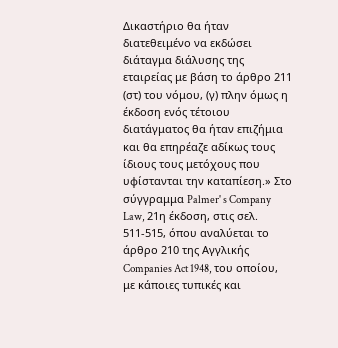Δικαστήριο θα ήταν διατεθειμένο να εκδώσει διάταγμα διάλυσης της εταιρείας με βάση το άρθρο 211 (στ) του νόμου, (γ) πλην όμως η έκδοση ενός τέτοιου διατάγματος θα ήταν επιζήμια και θα επηρέαζε αδίκως τους ίδιους τους μετόχους που υφίστανται την καταπίεση.» Στο σύγγραμμα Palmer' s Company Law, 21η έκδοση, στις σελ. 511-515, όπου αναλύεται το άρθρο 210 της Αγγλικής Companies Act 1948, του οποίου, με κάποιες τυπικές και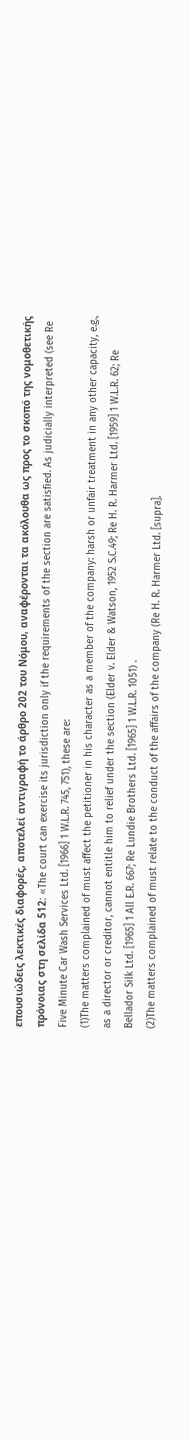επουσιώδεις λεκτικές διαφορές, αποτελεί αντιγραφή το άρθρο 202 του Νόμου, αναφέρονται τα ακόλουθα ως προς το σκοπό της νομοθετικής πρόνοιας στη σελίδα 512: «The court can exercise its jurisdiction only if the requirements of the section are satisfied. As judicially interpreted (see Re Five Minute Car Wash Services Ltd. [1966] 1 W.L.R. 745, 751), these are:
(1)The matters complained of must affect the petitioner in his character as a member of the company: harsh or unfair treatment in any other capacity, e.g., as a director or creditor, cannot entitle him to relief under the section (Elder v. Elder & Watson, 1952 S.C.49; Re H. R. Harmer Ltd. [1959] 1 W.L.R. 62; Re Bellador Silk Ltd. [1965] 1 All E.R. 667; Re Lundie Brothers Ltd. [1965] 1 W.L.R. 1051) .
(2)The matters complained of must relate to the conduct of the affairs of the company (Re H. R. Harmer Ltd. [supra].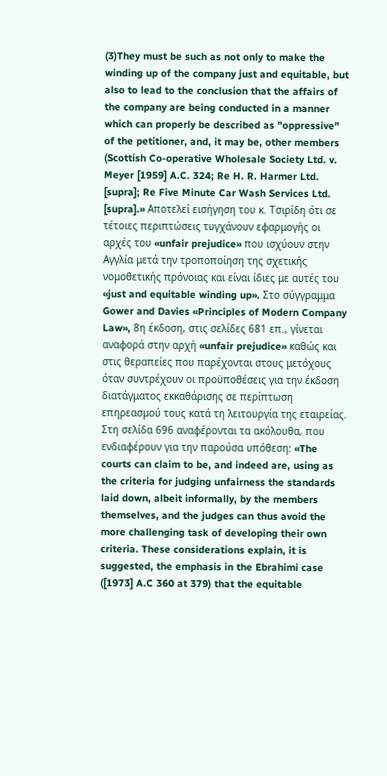(3)They must be such as not only to make the winding up of the company just and equitable, but also to lead to the conclusion that the affairs of the company are being conducted in a manner which can properly be described as "oppressive" of the petitioner, and, it may be, other members (Scottish Co-operative Wholesale Society Ltd. v. Meyer [1959] A.C. 324; Re H. R. Harmer Ltd. [supra]; Re Five Minute Car Wash Services Ltd. [supra].» Αποτελεί εισήγηση του κ. Τσιρίδη ότι σε τέτοιες περιπτώσεις τυγχάνουν εφαρμογής οι αρχές του «unfair prejudice» που ισχύουν στην Αγγλία μετά την τροποποίηση της σχετικής νομοθετικής πρόνοιας και είναι ίδιες με αυτές του «just and equitable winding up». Στο σύγγραμμα Gower and Davies «Principles of Modern Company Law», 8η έκδοση, στις σελίδες 681 επ., γίνεται αναφορά στην αρχή «unfair prejudice» καθώς και στις θεραπείες που παρέχονται στους μετόχους όταν συντρέχουν οι προϋποθέσεις για την έκδοση διατάγματος εκκαθάρισης σε περίπτωση επηρεασμού τους κατά τη λειτουργία της εταιρείας. Στη σελίδα 696 αναφέρονται τα ακόλουθα, που ενδιαφέρουν για την παρούσα υπόθεση: «The courts can claim to be, and indeed are, using as the criteria for judging unfairness the standards laid down, albeit informally, by the members themselves, and the judges can thus avoid the more challenging task of developing their own criteria. These considerations explain, it is suggested, the emphasis in the Ebrahimi case ([1973] A.C 360 at 379) that the equitable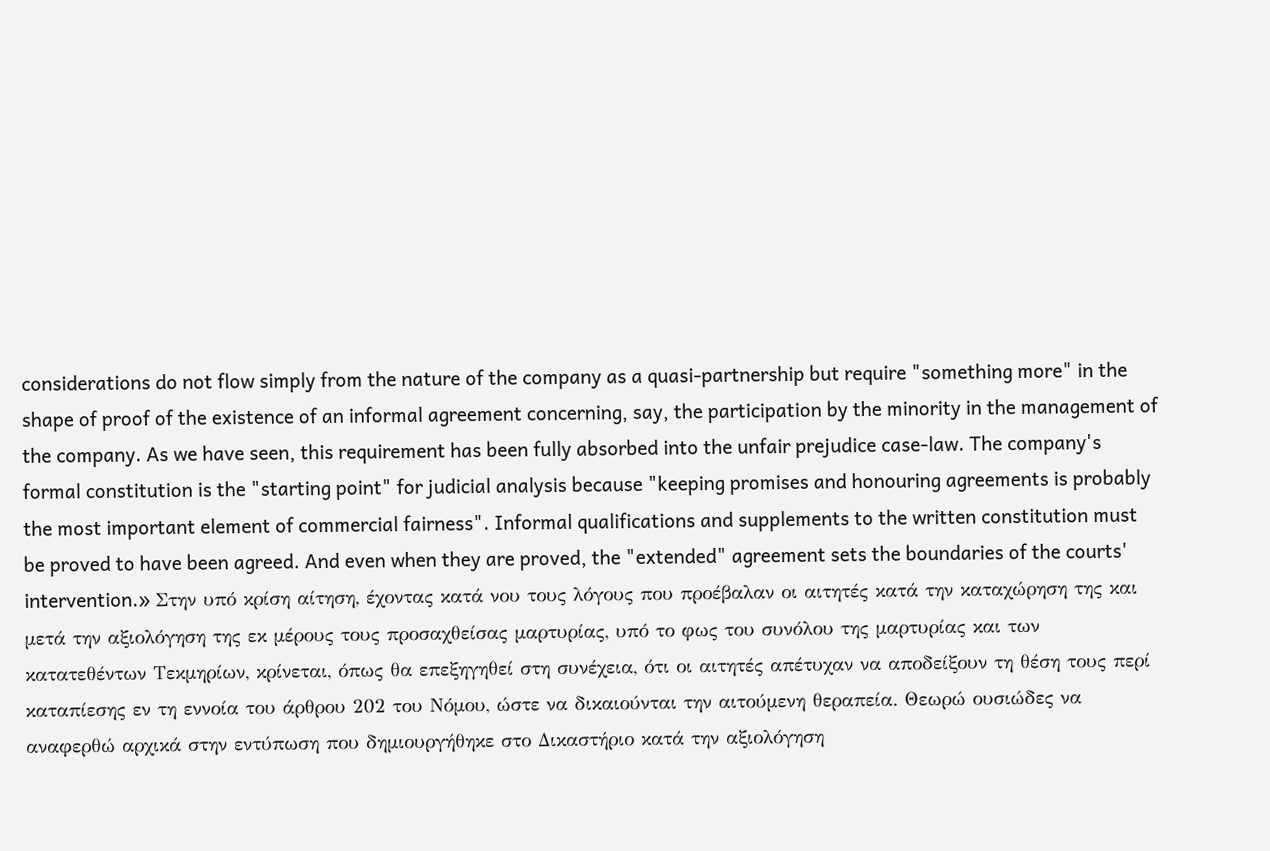considerations do not flow simply from the nature of the company as a quasi-partnership but require "something more" in the shape of proof of the existence of an informal agreement concerning, say, the participation by the minority in the management of the company. As we have seen, this requirement has been fully absorbed into the unfair prejudice case-law. The company's formal constitution is the "starting point" for judicial analysis because "keeping promises and honouring agreements is probably the most important element of commercial fairness". Informal qualifications and supplements to the written constitution must be proved to have been agreed. And even when they are proved, the "extended" agreement sets the boundaries of the courts' intervention.» Στην υπό κρίση αίτηση, έχοντας κατά νου τους λόγους που προέβαλαν οι αιτητές κατά την καταχώρηση της και μετά την αξιολόγηση της εκ μέρους τους προσαχθείσας μαρτυρίας, υπό το φως του συνόλου της μαρτυρίας και των κατατεθέντων Τεκμηρίων, κρίνεται, όπως θα επεξηγηθεί στη συνέχεια, ότι οι αιτητές απέτυχαν να αποδείξουν τη θέση τους περί καταπίεσης εν τη εννοία του άρθρου 202 του Νόμου, ώστε να δικαιούνται την αιτούμενη θεραπεία. Θεωρώ ουσιώδες να αναφερθώ αρχικά στην εντύπωση που δημιουργήθηκε στο Δικαστήριο κατά την αξιολόγηση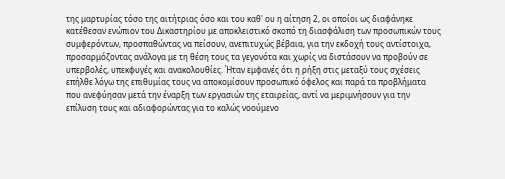της μαρτυρίας τόσο της αιτήτριας όσο και του καθ' ου η αίτηση 2, οι οποίοι ως διαφάνηκε κατέθεσαν ενώπιον του Δικαστηρίου με αποκλειστικό σκοπό τη διασφάλιση των προσωπικών τους συμφερόντων, προσπαθώντας να πείσουν, ανεπιτυχώς βέβαια, για την εκδοχή τους αντίστοιχα, προσαρμόζοντας ανάλογα με τη θέση τους τα γεγονότα και χωρίς να διστάσουν να προβούν σε υπερβολές, υπεκφυγές και ανακολουθίες. Ήταν εμφανές ότι η ρήξη στις μεταξύ τους σχέσεις επήλθε λόγω της επιθυμίας τους να αποκομίσουν προσωπικό όφελος και παρά τα προβλήματα που ανεφύησαν μετά την έναρξη των εργασιών της εταιρείας, αντί να μεριμνήσουν για την επίλυση τους και αδιαφορώντας για το καλώς νοούμενο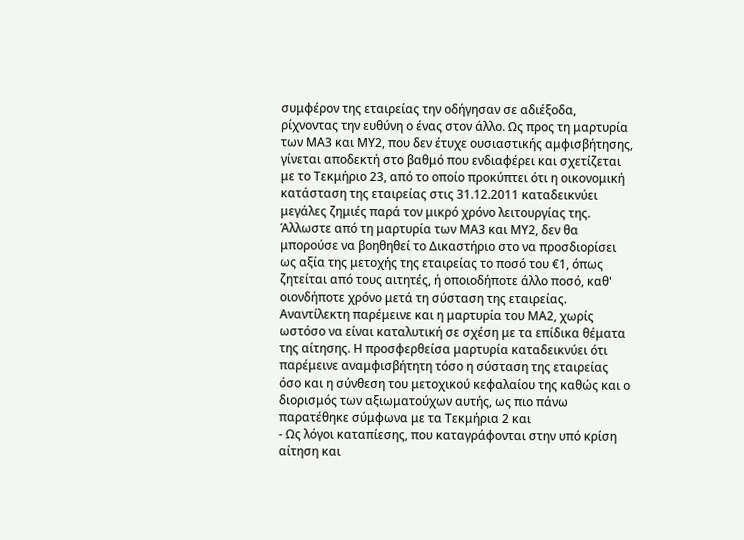συμφέρον της εταιρείας την οδήγησαν σε αδιέξοδα, ρίχνοντας την ευθύνη ο ένας στον άλλο. Ως προς τη μαρτυρία των ΜΑ3 και ΜΥ2, που δεν έτυχε ουσιαστικής αμφισβήτησης, γίνεται αποδεκτή στο βαθμό που ενδιαφέρει και σχετίζεται με το Τεκμήριο 23, από το οποίο προκύπτει ότι η οικονομική κατάσταση της εταιρείας στις 31.12.2011 καταδεικνύει μεγάλες ζημιές παρά τον μικρό χρόνο λειτουργίας της. Άλλωστε από τη μαρτυρία των ΜΑ3 και ΜΥ2, δεν θα μπορούσε να βοηθηθεί το Δικαστήριο στο να προσδιορίσει ως αξία της μετοχής της εταιρείας το ποσό του €1, όπως ζητείται από τους αιτητές, ή οποιοδήποτε άλλο ποσό, καθ' οιονδήποτε χρόνο μετά τη σύσταση της εταιρείας. Αναντίλεκτη παρέμεινε και η μαρτυρία του ΜΑ2, χωρίς ωστόσο να είναι καταλυτική σε σχέση με τα επίδικα θέματα της αίτησης. Η προσφερθείσα μαρτυρία καταδεικνύει ότι παρέμεινε αναμφισβήτητη τόσο η σύσταση της εταιρείας όσο και η σύνθεση του μετοχικού κεφαλαίου της καθώς και ο διορισμός των αξιωματούχων αυτής, ως πιο πάνω παρατέθηκε σύμφωνα με τα Τεκμήρια 2 και
- Ως λόγοι καταπίεσης, που καταγράφονται στην υπό κρίση αίτηση και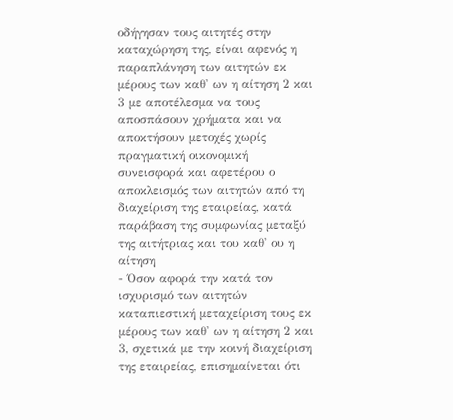οδήγησαν τους αιτητές στην καταχώρηση της, είναι αφενός η παραπλάνηση των αιτητών εκ μέρους των καθ' ων η αίτηση 2 και 3 με αποτέλεσμα να τους αποσπάσουν χρήματα και να αποκτήσουν μετοχές χωρίς πραγματική οικονομική συνεισφορά και αφετέρου ο αποκλεισμός των αιτητών από τη διαχείριση της εταιρείας, κατά παράβαση της συμφωνίας μεταξύ της αιτήτριας και του καθ' ου η αίτηση
- Όσον αφορά την κατά τον ισχυρισμό των αιτητών καταπιεστική μεταχείριση τους εκ μέρους των καθ' ων η αίτηση 2 και 3, σχετικά με την κοινή διαχείριση της εταιρείας, επισημαίνεται ότι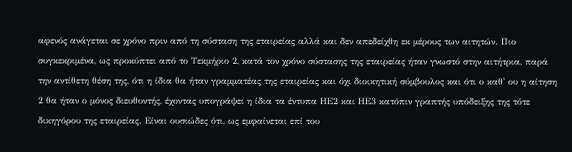αφενός ανάγεται σε χρόνο πριν από τη σύσταση της εταιρείας αλλά και δεν απεδείχθη εκ μέρους των αιτητών. Πιο συγκεκριμένα, ως προκύπτει από το Τεκμήριο 2, κατά τον χρόνο σύστασης της εταιρείας ήταν γνωστό στην αιτήτρια, παρά την αντίθετη θέση της, ότι η ίδια θα ήταν γραμματέας της εταιρείας και όχι διοικητική σύμβουλος και ότι ο καθ' ου η αίτηση 2 θα ήταν ο μόνος διευθυντής, έχοντας υπογράψει η ίδια τα έντυπα ΗΕ2 και ΗΕ3 κατόπιν γραπτής υπόδειξης της τότε δικηγόρου της εταιρείας. Είναι ουσιώδες ότι, ως εμφαίνεται επί του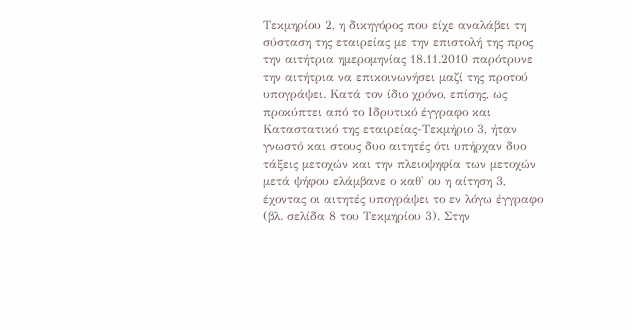Τεκμηρίου 2, η δικηγόρος που είχε αναλάβει τη σύσταση της εταιρείας με την επιστολή της προς την αιτήτρια ημερομηνίας 18.11.2010 παρότρυνε την αιτήτρια να επικοινωνήσει μαζί της προτού υπογράψει. Κατά τον ίδιο χρόνο, επίσης, ως προκύπτει από το Ιδρυτικό έγγραφο και Καταστατικό της εταιρείας-Τεκμήριο 3, ήταν γνωστό και στους δυο αιτητές ότι υπήρχαν δυο τάξεις μετοχών και την πλειοψηφία των μετοχών μετά ψήφου ελάμβανε ο καθ' ου η αίτηση 3, έχοντας οι αιτητές υπογράψει το εν λόγω έγγραφο (βλ. σελίδα 8 του Τεκμηρίου 3). Στην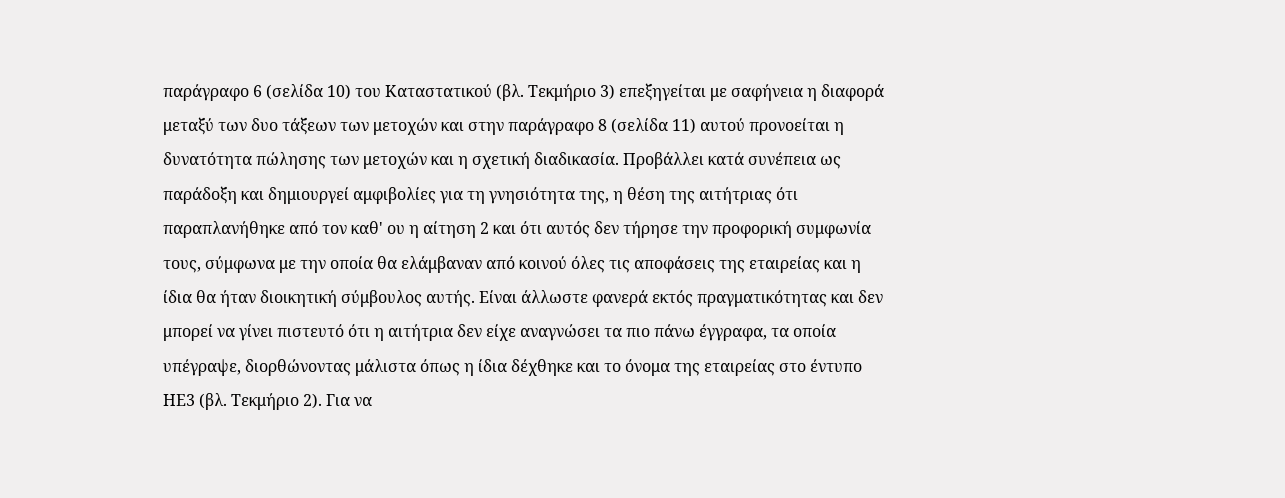παράγραφο 6 (σελίδα 10) του Καταστατικού (βλ. Τεκμήριο 3) επεξηγείται με σαφήνεια η διαφορά μεταξύ των δυο τάξεων των μετοχών και στην παράγραφο 8 (σελίδα 11) αυτού προνοείται η δυνατότητα πώλησης των μετοχών και η σχετική διαδικασία. Προβάλλει κατά συνέπεια ως παράδοξη και δημιουργεί αμφιβολίες για τη γνησιότητα της, η θέση της αιτήτριας ότι παραπλανήθηκε από τον καθ' ου η αίτηση 2 και ότι αυτός δεν τήρησε την προφορική συμφωνία τους, σύμφωνα με την οποία θα ελάμβαναν από κοινού όλες τις αποφάσεις της εταιρείας και η ίδια θα ήταν διοικητική σύμβουλος αυτής. Είναι άλλωστε φανερά εκτός πραγματικότητας και δεν μπορεί να γίνει πιστευτό ότι η αιτήτρια δεν είχε αναγνώσει τα πιο πάνω έγγραφα, τα οποία υπέγραψε, διορθώνοντας μάλιστα όπως η ίδια δέχθηκε και το όνομα της εταιρείας στο έντυπο ΗΕ3 (βλ. Τεκμήριο 2). Για να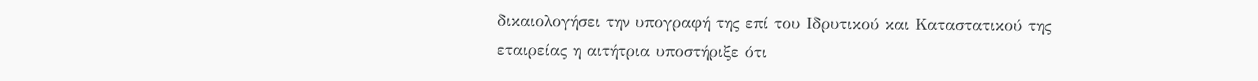δικαιολογήσει την υπογραφή της επί του Ιδρυτικού και Καταστατικού της εταιρείας η αιτήτρια υποστήριξε ότι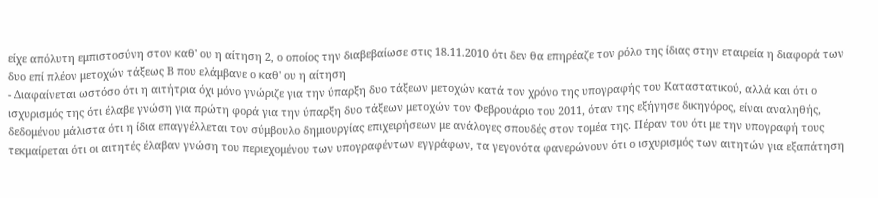είχε απόλυτη εμπιστοσύνη στον καθ' ου η αίτηση 2, ο οποίος την διαβεβαίωσε στις 18.11.2010 ότι δεν θα επηρέαζε τον ρόλο της ίδιας στην εταιρεία η διαφορά των δυο επί πλέον μετοχών τάξεως Β που ελάμβανε ο καθ' ου η αίτηση
- Διαφαίνεται ωστόσο ότι η αιτήτρια όχι μόνο γνώριζε για την ύπαρξη δυο τάξεων μετοχών κατά τον χρόνο της υπογραφής του Καταστατικού, αλλά και ότι ο ισχυρισμός της ότι έλαβε γνώση για πρώτη φορά για την ύπαρξη δυο τάξεων μετοχών τον Φεβρουάριο του 2011, όταν της εξήγησε δικηγόρος, είναι αναληθής, δεδομένου μάλιστα ότι η ίδια επαγγέλλεται τον σύμβουλο δημιουργίας επιχειρήσεων με ανάλογες σπουδές στον τομέα της. Πέραν του ότι με την υπογραφή τους τεκμαίρεται ότι οι αιτητές έλαβαν γνώση του περιεχομένου των υπογραφέντων εγγράφων, τα γεγονότα φανερώνουν ότι ο ισχυρισμός των αιτητών για εξαπάτηση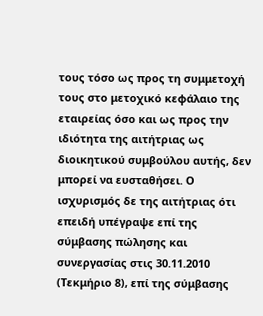τους τόσο ως προς τη συμμετοχή τους στο μετοχικό κεφάλαιο της εταιρείας όσο και ως προς την ιδιότητα της αιτήτριας ως διοικητικού συμβούλου αυτής, δεν μπορεί να ευσταθήσει. Ο ισχυρισμός δε της αιτήτριας ότι επειδή υπέγραψε επί της σύμβασης πώλησης και συνεργασίας στις 30.11.2010 (Τεκμήριο 8), επί της σύμβασης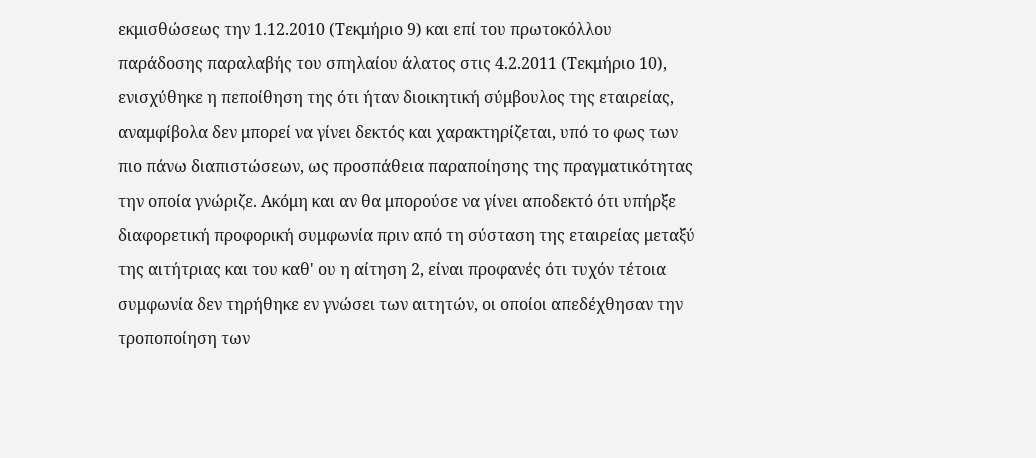εκμισθώσεως την 1.12.2010 (Τεκμήριο 9) και επί του πρωτοκόλλου παράδοσης παραλαβής του σπηλαίου άλατος στις 4.2.2011 (Τεκμήριο 10), ενισχύθηκε η πεποίθηση της ότι ήταν διοικητική σύμβουλος της εταιρείας, αναμφίβολα δεν μπορεί να γίνει δεκτός και χαρακτηρίζεται, υπό το φως των πιο πάνω διαπιστώσεων, ως προσπάθεια παραποίησης της πραγματικότητας την οποία γνώριζε. Ακόμη και αν θα μπορούσε να γίνει αποδεκτό ότι υπήρξε διαφορετική προφορική συμφωνία πριν από τη σύσταση της εταιρείας μεταξύ της αιτήτριας και του καθ' ου η αίτηση 2, είναι προφανές ότι τυχόν τέτοια συμφωνία δεν τηρήθηκε εν γνώσει των αιτητών, οι οποίοι απεδέχθησαν την τροποποίηση των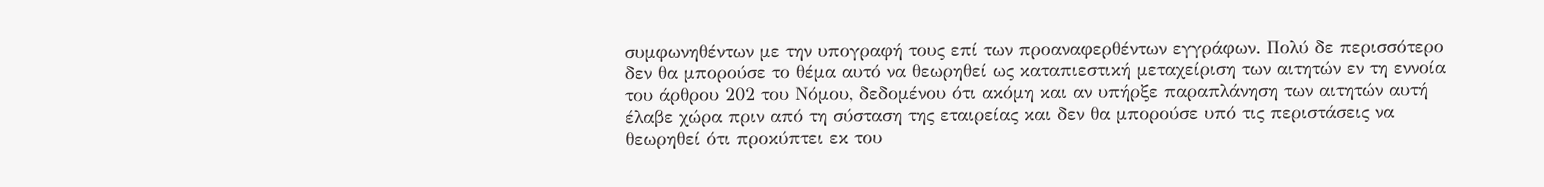συμφωνηθέντων με την υπογραφή τους επί των προαναφερθέντων εγγράφων. Πολύ δε περισσότερο δεν θα μπορούσε το θέμα αυτό να θεωρηθεί ως καταπιεστική μεταχείριση των αιτητών εν τη εννοία του άρθρου 202 του Νόμου, δεδομένου ότι ακόμη και αν υπήρξε παραπλάνηση των αιτητών αυτή έλαβε χώρα πριν από τη σύσταση της εταιρείας και δεν θα μπορούσε υπό τις περιστάσεις να θεωρηθεί ότι προκύπτει εκ του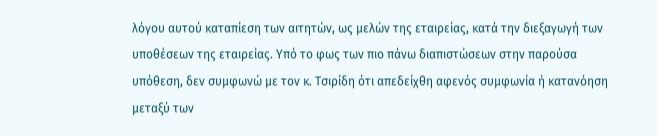λόγου αυτού καταπίεση των αιτητών, ως μελών της εταιρείας, κατά την διεξαγωγή των υποθέσεων της εταιρείας. Υπό το φως των πιο πάνω διαπιστώσεων στην παρούσα υπόθεση, δεν συμφωνώ με τον κ. Τσιρίδη ότι απεδείχθη αφενός συμφωνία ή κατανόηση μεταξύ των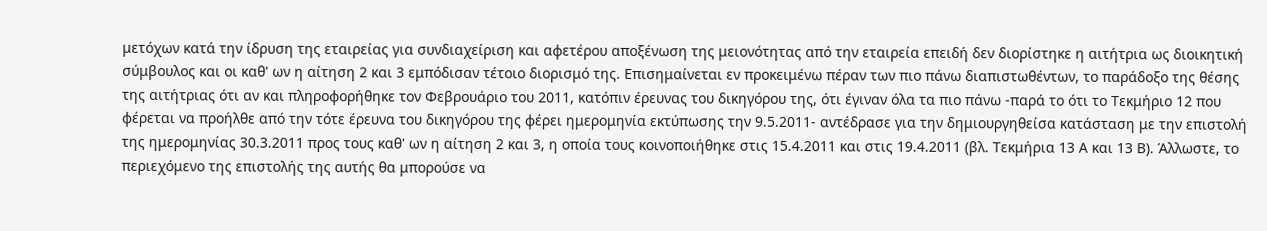μετόχων κατά την ίδρυση της εταιρείας για συνδιαχείριση και αφετέρου αποξένωση της μειονότητας από την εταιρεία επειδή δεν διορίστηκε η αιτήτρια ως διοικητική σύμβουλος και οι καθ' ων η αίτηση 2 και 3 εμπόδισαν τέτοιο διορισμό της. Επισημαίνεται εν προκειμένω πέραν των πιο πάνω διαπιστωθέντων, το παράδοξο της θέσης της αιτήτριας ότι αν και πληροφορήθηκε τον Φεβρουάριο του 2011, κατόπιν έρευνας του δικηγόρου της, ότι έγιναν όλα τα πιο πάνω -παρά το ότι το Τεκμήριο 12 που φέρεται να προήλθε από την τότε έρευνα του δικηγόρου της φέρει ημερομηνία εκτύπωσης την 9.5.2011- αντέδρασε για την δημιουργηθείσα κατάσταση με την επιστολή της ημερομηνίας 30.3.2011 προς τους καθ' ων η αίτηση 2 και 3, η οποία τους κοινοποιήθηκε στις 15.4.2011 και στις 19.4.2011 (βλ. Τεκμήρια 13 Α και 13 Β). Άλλωστε, το περιεχόμενο της επιστολής της αυτής θα μπορούσε να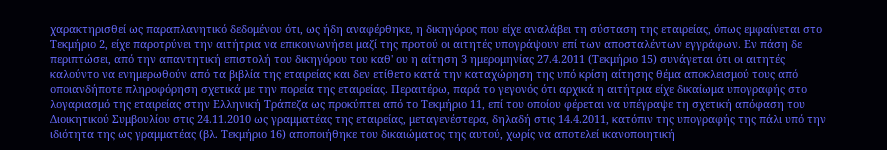χαρακτηρισθεί ως παραπλανητικό δεδομένου ότι, ως ήδη αναφέρθηκε, η δικηγόρος που είχε αναλάβει τη σύσταση της εταιρείας, όπως εμφαίνεται στο Τεκμήριο 2, είχε παροτρύνει την αιτήτρια να επικοινωνήσει μαζί της προτού οι αιτητές υπογράψουν επί των αποσταλέντων εγγράφων. Εν πάση δε περιπτώσει, από την απαντητική επιστολή του δικηγόρου του καθ' ου η αίτηση 3 ημερομηνίας 27.4.2011 (Τεκμήριο 15) συνάγεται ότι οι αιτητές καλούντο να ενημερωθούν από τα βιβλία της εταιρείας και δεν ετίθετο κατά την καταχώρηση της υπό κρίση αίτησης θέμα αποκλεισμού τους από οποιανδήποτε πληροφόρηση σχετικά με την πορεία της εταιρείας. Περαιτέρω, παρά το γεγονός ότι αρχικά η αιτήτρια είχε δικαίωμα υπογραφής στο λογαριασμό της εταιρείας στην Ελληνική Τράπεζα ως προκύπτει από το Τεκμήριο 11, επί του οποίου φέρεται να υπέγραψε τη σχετική απόφαση του Διοικητικού Συμβουλίου στις 24.11.2010 ως γραμματέας της εταιρείας, μεταγενέστερα, δηλαδή στις 14.4.2011, κατόπιν της υπογραφής της πάλι υπό την ιδιότητα της ως γραμματέας (βλ. Τεκμήριο 16) αποποιήθηκε του δικαιώματος της αυτού, χωρίς να αποτελεί ικανοποιητική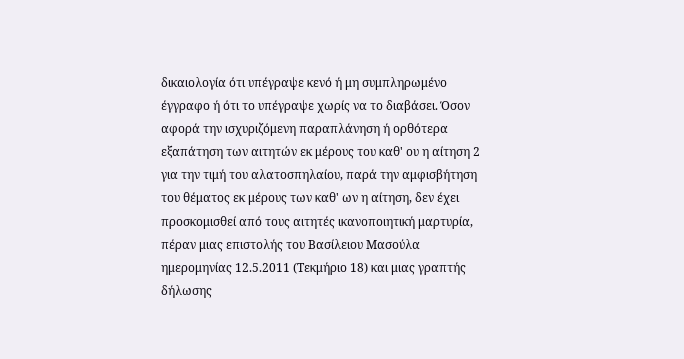δικαιολογία ότι υπέγραψε κενό ή μη συμπληρωμένο έγγραφο ή ότι το υπέγραψε χωρίς να το διαβάσει. Όσον αφορά την ισχυριζόμενη παραπλάνηση ή ορθότερα εξαπάτηση των αιτητών εκ μέρους του καθ' ου η αίτηση 2 για την τιμή του αλατοσπηλαίου, παρά την αμφισβήτηση του θέματος εκ μέρους των καθ' ων η αίτηση, δεν έχει προσκομισθεί από τους αιτητές ικανοποιητική μαρτυρία, πέραν μιας επιστολής του Βασίλειου Μασούλα ημερομηνίας 12.5.2011 (Τεκμήριο 18) και μιας γραπτής δήλωσης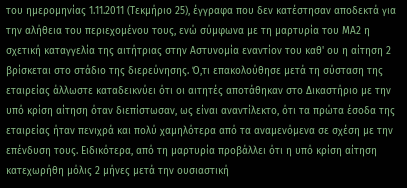του ημερομηνίας 1.11.2011 (Τεκμήριο 25), έγγραφα που δεν κατέστησαν αποδεκτά για την αλήθεια του περιεχομένου τους, ενώ σύμφωνα με τη μαρτυρία του ΜΑ2 η σχετική καταγγελία της αιτήτριας στην Αστυνομία εναντίον του καθ' ου η αίτηση 2 βρίσκεται στο στάδιο της διερεύνησης. Ό,τι επακολούθησε μετά τη σύσταση της εταιρείας άλλωστε καταδεικνύει ότι οι αιτητές αποτάθηκαν στο Δικαστήριο με την υπό κρίση αίτηση όταν διεπίστωσαν, ως είναι αναντίλεκτο, ότι τα πρώτα έσοδα της εταιρείας ήταν πενιχρά και πολύ χαμηλότερα από τα αναμενόμενα σε σχέση με την επένδυση τους. Ειδικότερα, από τη μαρτυρία προβάλλει ότι η υπό κρίση αίτηση κατεχωρήθη μόλις 2 μήνες μετά την ουσιαστική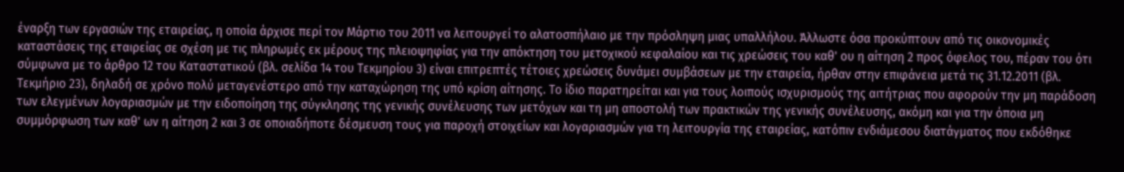έναρξη των εργασιών της εταιρείας, η οποία άρχισε περί τον Μάρτιο του 2011 να λειτουργεί το αλατοσπήλαιο με την πρόσληψη μιας υπαλλήλου. Άλλωστε όσα προκύπτουν από τις οικονομικές καταστάσεις της εταιρείας σε σχέση με τις πληρωμές εκ μέρους της πλειοψηφίας για την απόκτηση του μετοχικού κεφαλαίου και τις χρεώσεις του καθ' ου η αίτηση 2 προς όφελος του, πέραν του ότι σύμφωνα με το άρθρο 12 του Καταστατικού (βλ. σελίδα 14 του Τεκμηρίου 3) είναι επιτρεπτές τέτοιες χρεώσεις δυνάμει συμβάσεων με την εταιρεία, ήρθαν στην επιφάνεια μετά τις 31.12.2011 (βλ. Τεκμήριο 23), δηλαδή σε χρόνο πολύ μεταγενέστερο από την καταχώρηση της υπό κρίση αίτησης. Το ίδιο παρατηρείται και για τους λοιπούς ισχυρισμούς της αιτήτριας που αφορούν την μη παράδοση των ελεγμένων λογαριασμών με την ειδοποίηση της σύγκλησης της γενικής συνέλευσης των μετόχων και τη μη αποστολή των πρακτικών της γενικής συνέλευσης, ακόμη και για την όποια μη συμμόρφωση των καθ' ων η αίτηση 2 και 3 σε οποιαδήποτε δέσμευση τους για παροχή στοιχείων και λογαριασμών για τη λειτουργία της εταιρείας, κατόπιν ενδιάμεσου διατάγματος που εκδόθηκε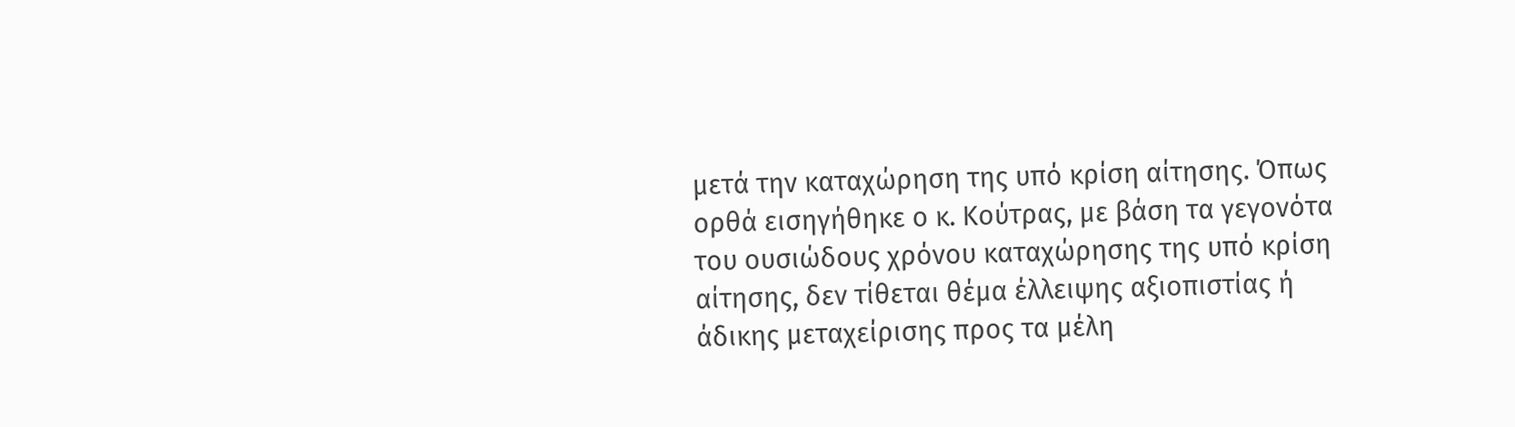μετά την καταχώρηση της υπό κρίση αίτησης. Όπως ορθά εισηγήθηκε ο κ. Κούτρας, με βάση τα γεγονότα του ουσιώδους χρόνου καταχώρησης της υπό κρίση αίτησης, δεν τίθεται θέμα έλλειψης αξιοπιστίας ή άδικης μεταχείρισης προς τα μέλη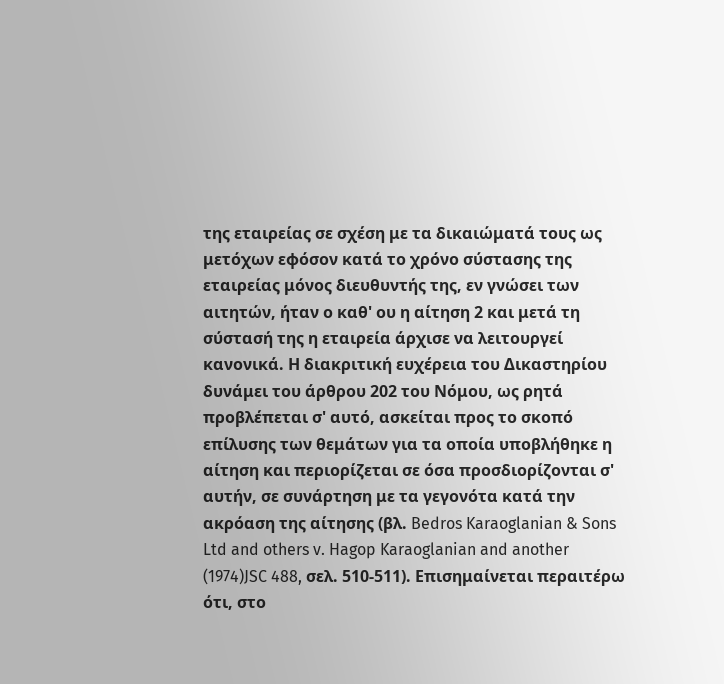της εταιρείας σε σχέση με τα δικαιώματά τους ως μετόχων εφόσον κατά το χρόνο σύστασης της εταιρείας μόνος διευθυντής της, εν γνώσει των αιτητών, ήταν ο καθ' ου η αίτηση 2 και μετά τη σύστασή της η εταιρεία άρχισε να λειτουργεί κανονικά. Η διακριτική ευχέρεια του Δικαστηρίου δυνάμει του άρθρου 202 του Νόμου, ως ρητά προβλέπεται σ' αυτό, ασκείται προς το σκοπό επίλυσης των θεμάτων για τα οποία υποβλήθηκε η αίτηση και περιορίζεται σε όσα προσδιορίζονται σ' αυτήν, σε συνάρτηση με τα γεγονότα κατά την ακρόαση της αίτησης (βλ. Bedros Karaoglanian & Sons Ltd and others v. Hagop Karaoglanian and another
(1974)JSC 488, σελ. 510-511). Επισημαίνεται περαιτέρω ότι, στο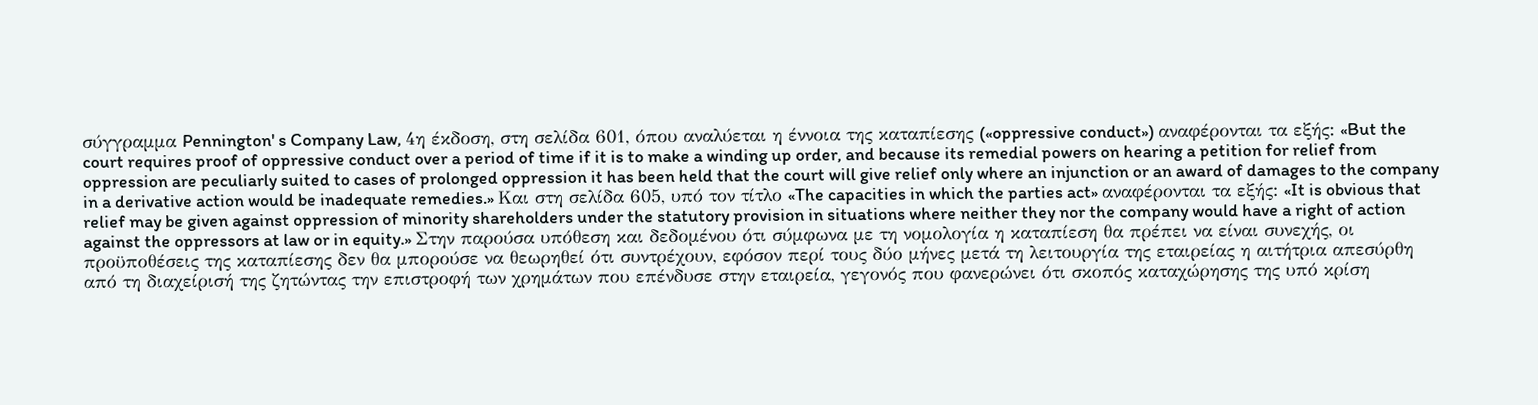σύγγραμμα Pennington' s Company Law, 4η έκδοση, στη σελίδα 601, όπου αναλύεται η έννοια της καταπίεσης («oppressive conduct») αναφέρονται τα εξής: «But the court requires proof of oppressive conduct over a period of time if it is to make a winding up order, and because its remedial powers on hearing a petition for relief from oppression are peculiarly suited to cases of prolonged oppression it has been held that the court will give relief only where an injunction or an award of damages to the company in a derivative action would be inadequate remedies.» Και στη σελίδα 605, υπό τον τίτλο «The capacities in which the parties act» αναφέρονται τα εξής: «It is obvious that relief may be given against oppression of minority shareholders under the statutory provision in situations where neither they nor the company would have a right of action against the oppressors at law or in equity.» Στην παρούσα υπόθεση και δεδομένου ότι σύμφωνα με τη νομολογία η καταπίεση θα πρέπει να είναι συνεχής, οι προϋποθέσεις της καταπίεσης δεν θα μπορούσε να θεωρηθεί ότι συντρέχουν, εφόσον περί τους δύο μήνες μετά τη λειτουργία της εταιρείας η αιτήτρια απεσύρθη από τη διαχείρισή της ζητώντας την επιστροφή των χρημάτων που επένδυσε στην εταιρεία, γεγονός που φανερώνει ότι σκοπός καταχώρησης της υπό κρίση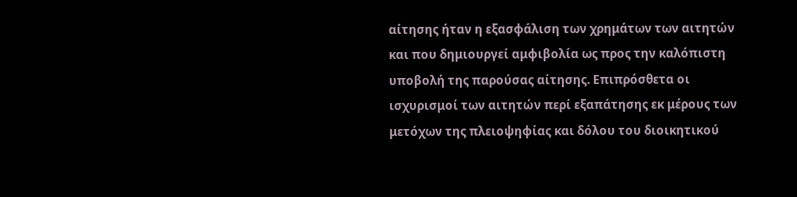αίτησης ήταν η εξασφάλιση των χρημάτων των αιτητών και που δημιουργεί αμφιβολία ως προς την καλόπιστη υποβολή της παρούσας αίτησης. Επιπρόσθετα οι ισχυρισμοί των αιτητών περί εξαπάτησης εκ μέρους των μετόχων της πλειοψηφίας και δόλου του διοικητικού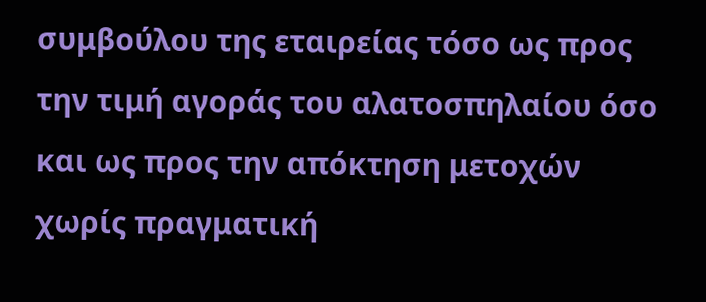συμβούλου της εταιρείας τόσο ως προς την τιμή αγοράς του αλατοσπηλαίου όσο και ως προς την απόκτηση μετοχών χωρίς πραγματική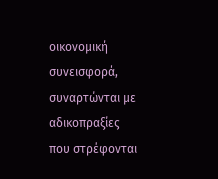οικονομική συνεισφορά, συναρτώνται με αδικοπραξίες που στρέφονται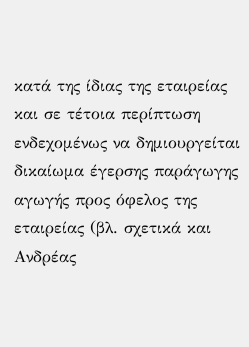κατά της ίδιας της εταιρείας και σε τέτοια περίπτωση ενδεχομένως να δημιουργείται δικαίωμα έγερσης παράγωγης αγωγής προς όφελος της εταιρείας (βλ. σχετικά και Ανδρέας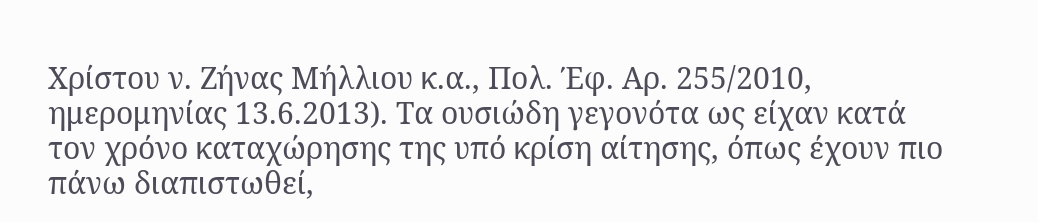Χρίστου ν. Ζήνας Μήλλιου κ.α., Πολ. Έφ. Αρ. 255/2010, ημερομηνίας 13.6.2013). Τα ουσιώδη γεγονότα ως είχαν κατά τον χρόνο καταχώρησης της υπό κρίση αίτησης, όπως έχουν πιο πάνω διαπιστωθεί,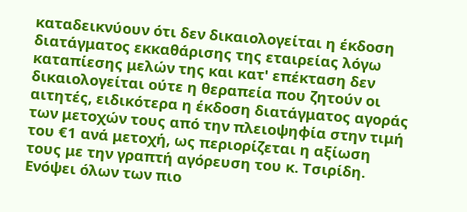καταδεικνύουν ότι δεν δικαιολογείται η έκδοση διατάγματος εκκαθάρισης της εταιρείας λόγω καταπίεσης μελών της και κατ' επέκταση δεν δικαιολογείται ούτε η θεραπεία που ζητούν οι αιτητές, ειδικότερα η έκδοση διατάγματος αγοράς των μετοχών τους από την πλειοψηφία στην τιμή του €1 ανά μετοχή, ως περιορίζεται η αξίωση τους με την γραπτή αγόρευση του κ. Τσιρίδη. Ενόψει όλων των πιο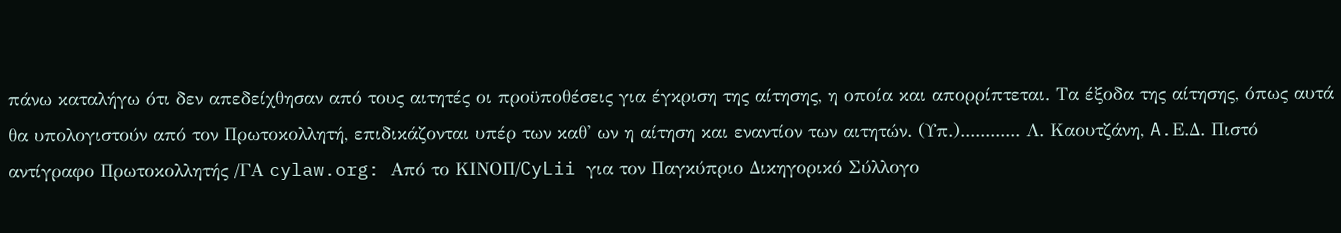πάνω καταλήγω ότι δεν απεδείχθησαν από τους αιτητές οι προϋποθέσεις για έγκριση της αίτησης, η οποία και απορρίπτεται. Τα έξοδα της αίτησης, όπως αυτά θα υπολογιστούν από τον Πρωτοκολλητή, επιδικάζονται υπέρ των καθ' ων η αίτηση και εναντίον των αιτητών. (Υπ.)............ Λ. Καουτζάνη, A.Ε.Δ. Πιστό αντίγραφο Πρωτοκολλητής /ΓΑ cylaw.org: Από το ΚΙΝOΠ/CyLii για τον Παγκύπριο Δικηγορικό Σύλλογο